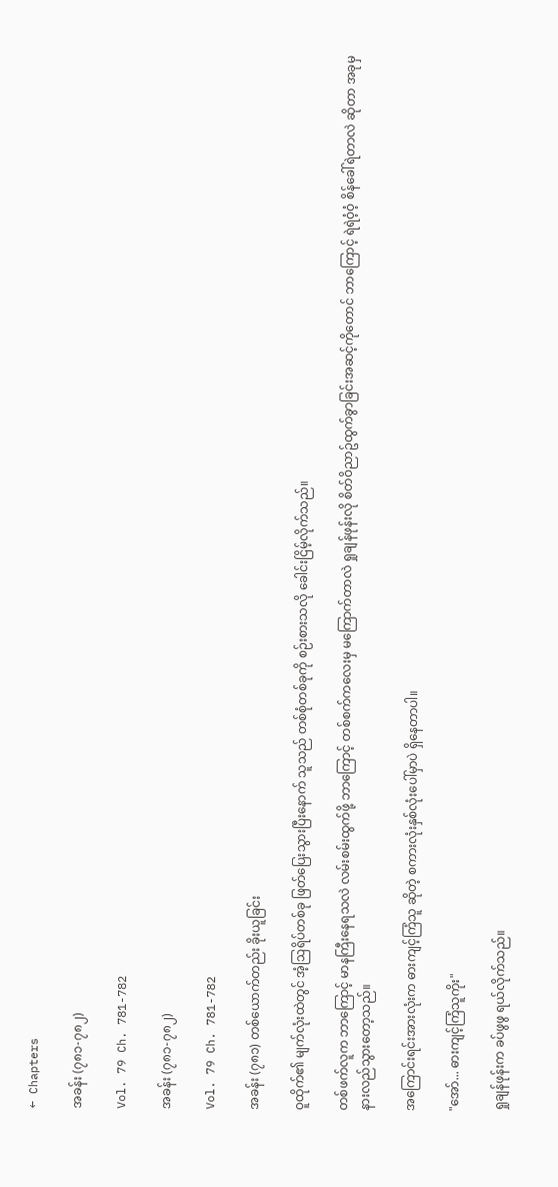← Chapters

အခန်း (၇၈၁-၇၈၂)

Vol. 79 Ch. 781-782

အခန်း (၇၈၁-၇၈၂)

Vol. 79 Ch. 781-782

အခန်း (၇၈၁) တစ်ယောက်တည်း ခိုးယူခြင်း

ဝူထိုက်၏ မျက်လုံးထဲတွင် အံ့ဩရိပ်တစ်ခု ဖြတ်ပြေးသွားပြီးနောက် သူသည် တစ်စုံတစ်ခုကို စဉ်းစားသလို ခေါင်းငြိမ့်လိုက်သည်။

တစ်ဖက်လူက ဘာကြောင့် မာနကြီးနေရသလဲ လမ်းစမ်းထွက်ဖို့ ဘာကြောင့် တစ်စက်ကလေးမှ မကြောက်တာလဲ ရှုချန်ဖုန်းလို စိတ်ဝိညာဥ်ထွက်ခွာခြင်းအဆင့်ကိုတောင် ဘာကြောင့် ရဲရဲဝံ့ဝံ့ စိန်ခေါ်ရဲတာလဲ ဆိုတာ အခုမှ နားလည်သွားတော့သည်။

အကြောင်းရင်းအားလုံးက ဓားကျင့်ကြံသူ ဆိုတဲ့ စကားလုံးနှစ်လုံးပေါ်မှာပဲ ရှိနေတာပါ။

"အော်... ဓားကျင့်ကြံသူကိုး"

ရှုချန်ဖုန်းက ခပ်ဖွဖွ ရယ်လိုက်သည်။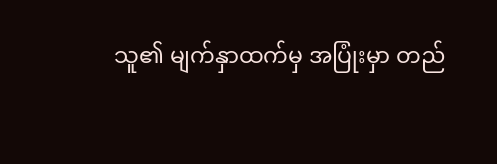သူ၏ မျက်နှာထက်မှ အပြုံးမှာ တည်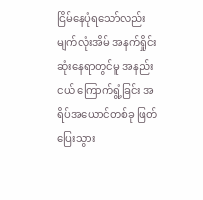ငြိမ်နေပုံရသော်လည်း မျက်လုံးအိမ် အနက်ရှိုင်းဆုံးနေရာတွင်မူ အနည်းငယ် ကြောက်ရွံ့ခြင်း အရိပ်အယောင်တစ်ခု ဖြတ်ပြေးသွား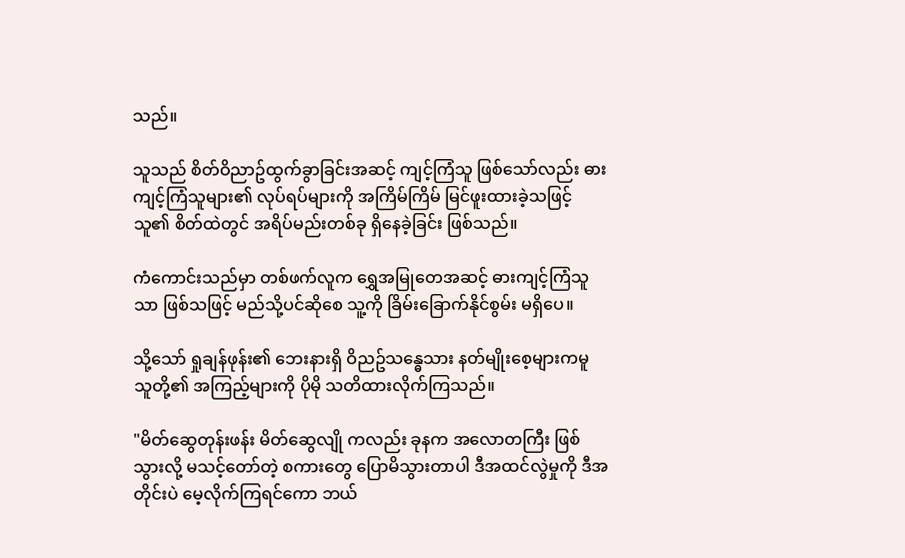သည်။

သူသည် စိတ်ဝိညာဥ်ထွက်ခွာခြင်းအဆင့် ကျင့်ကြံသူ ဖြစ်သော်လည်း ဓားကျင့်ကြံသူများ၏ လုပ်ရပ်များကို အကြိမ်ကြိမ် မြင်ဖူးထားခဲ့သဖြင့် သူ၏ စိတ်ထဲတွင် အရိပ်မည်းတစ်ခု ရှိနေခဲ့ခြင်း ဖြစ်သည်။

ကံကောင်းသည်မှာ တစ်ဖက်လူက ရွှေအမြုတေအဆင့် ဓားကျင့်ကြံသူသာ ဖြစ်သဖြင့် မည်သို့ပင်ဆိုစေ သူ့ကို ခြိမ်းခြောက်နိုင်စွမ်း မရှိပေ။

သို့သော် ရှုချန်ဖုန်း၏ ဘေးနားရှိ ဝိညဥ်သန္ဓေသား နတ်မျိုးစေ့များကမူ သူတို့၏ အကြည့်များကို ပိုမို သတိထားလိုက်ကြသည်။

"မိတ်ဆွေတုန်းဖန်း မိတ်ဆွေလျို ကလည်း ခုနက အလောတကြီး ဖြစ်သွားလို့ မသင့်တော်တဲ့ စကားတွေ ပြောမိသွားတာပါ ဒီအထင်လွဲမှုကို ဒီအတိုင်းပဲ မေ့လိုက်ကြရင်ကော ဘယ်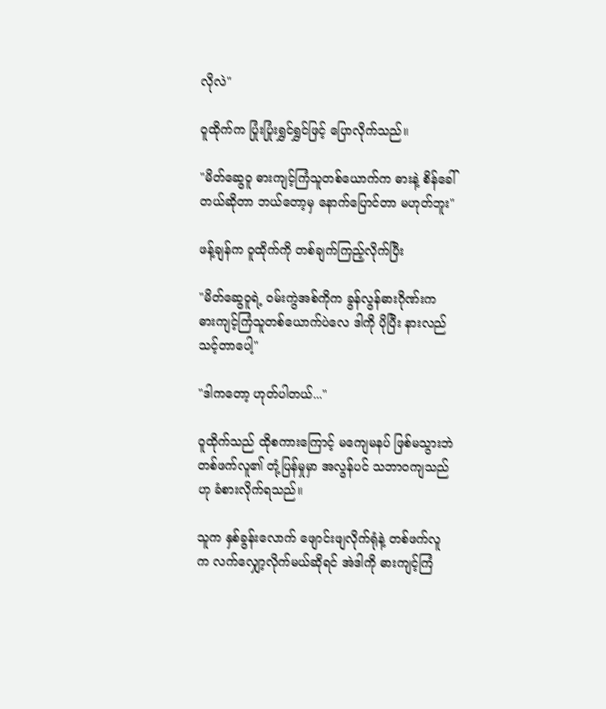လိုလဲ"

ဝူထိုက်က ပြုံးပြုံးရွှင်ရွှင်ဖြင့် ပြောလိုက်သည်။

"မိတ်ဆွေဝူ ဓားကျင့်ကြံသူတစ်ယောက်က ဓားနဲ့ စိန်ခေါ်တယ်ဆိုတာ ဘယ်တော့မှ နောက်ပြောင်တာ မဟုတ်ဘူး"

ဖန့်ချန်က ဝူထိုက်ကို တစ်ချက်ကြည့်လိုက်ပြီး

"မိတ်ဆွေဝူရဲ့ ဝမ်းကွဲအစ်ကိုက ခွန်လွန်ဓားဂိုဏ်းက ဓားကျင့်ကြံသူတစ်ယောက်ပဲလေ ဒါကို ပိုပြီး နားလည်သင့်တာပေါ့"

"ဒါကတော့ ဟုတ်ပါတယ်..."

ဝူထိုက်သည် ထိုစကားကြောင့် မကျေမနပ် ဖြစ်မသွားဘဲ တစ်ဖက်လူ၏ တုံ့ပြန်မှုမှာ အလွန်ပင် သဘာဝကျသည်ဟု ခံစားလိုက်ရသည်။

သူက နှစ်ခွန်းလောက် ဖျောင်းဖျလိုက်ရုံနဲ့ တစ်ဖက်လူက လက်လျှော့လိုက်မယ်ဆိုရင် အဲဒါကို ဓားကျင့်ကြံ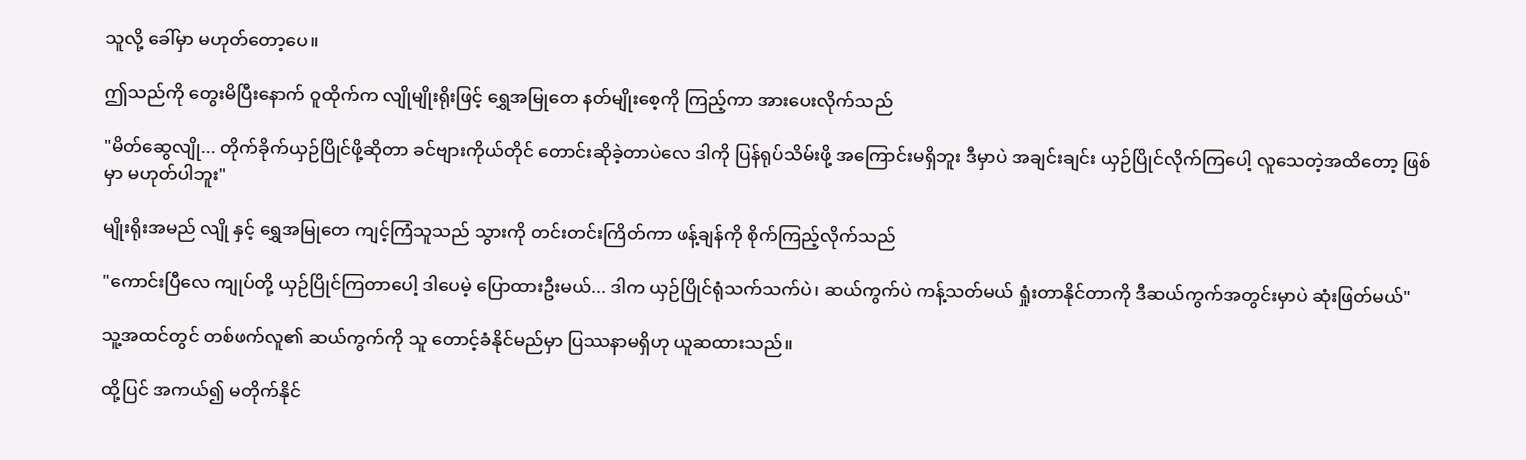သူလို့ ခေါ်မှာ မဟုတ်တော့ပေ။

ဤသည်ကို တွေးမိပြီးနောက် ဝူထိုက်က လျိုမျိုးရိုးဖြင့် ရွှေအမြုတေ နတ်မျိုးစေ့ကို ကြည့်ကာ အားပေးလိုက်သည်

"မိတ်ဆွေလျို... တိုက်ခိုက်ယှဉ်ပြိုင်ဖို့ဆိုတာ ခင်ဗျားကိုယ်တိုင် တောင်းဆိုခဲ့တာပဲလေ ဒါကို ပြန်ရုပ်သိမ်းဖို့ အကြောင်းမရှိဘူး ဒီမှာပဲ အချင်းချင်း ယှဉ်ပြိုင်လိုက်ကြပေါ့ လူသေတဲ့အထိတော့ ဖြစ်မှာ မဟုတ်ပါဘူး"

မျိုးရိုးအမည် လျို နှင့် ရွှေအမြုတေ ကျင့်ကြံသူသည် သွားကို တင်းတင်းကြိတ်ကာ ဖန့်ချန်ကို စိုက်ကြည့်လိုက်သည်

"ကောင်းပြီလေ ကျုပ်တို့ ယှဉ်ပြိုင်ကြတာပေါ့ ဒါပေမဲ့ ပြောထားဦးမယ်... ဒါက ယှဉ်ပြိုင်ရုံသက်သက်ပဲ၊ ဆယ်ကွက်ပဲ ကန့်သတ်မယ် ရှုံးတာနိုင်တာကို ဒီဆယ်ကွက်အတွင်းမှာပဲ ဆုံးဖြတ်မယ်"

သူ့အထင်တွင် တစ်ဖက်လူ၏ ဆယ်ကွက်ကို သူ တောင့်ခံနိုင်မည်မှာ ပြဿနာမရှိဟု ယူဆထားသည်။

ထို့ပြင် အကယ်၍ မတိုက်နိုင်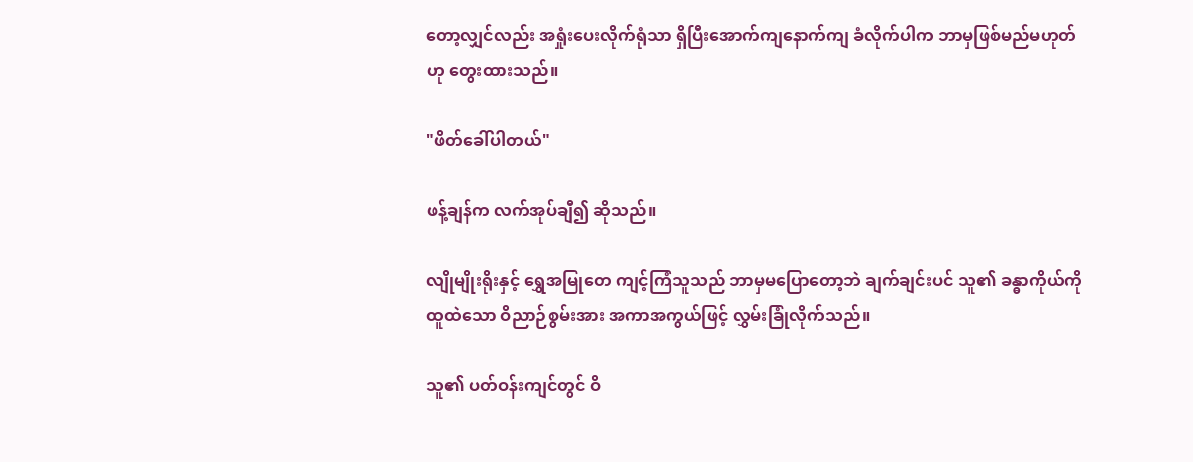တော့လျှင်လည်း အရှုံးပေးလိုက်ရုံသာ ရှိပြီးအောက်ကျနောက်ကျ ခံလိုက်ပါက ဘာမှဖြစ်မည်မဟုတ်ဟု တွေးထားသည်။

"ဖိတ်ခေါ်ပါတယ်"

ဖန့်ချန်က လက်အုပ်ချီ၍ ဆိုသည်။

လျိုမျိုးရိုးနှင့် ရွှေအမြုတေ ကျင့်ကြံသူသည် ဘာမှမပြောတော့ဘဲ ချက်ချင်းပင် သူ၏ ခန္ဓာကိုယ်ကို ထူထဲသော ဝိညာဉ်စွမ်းအား အကာအကွယ်ဖြင့် လွှမ်းခြုံလိုက်သည်။

သူ၏ ပတ်ဝန်းကျင်တွင် ဝိ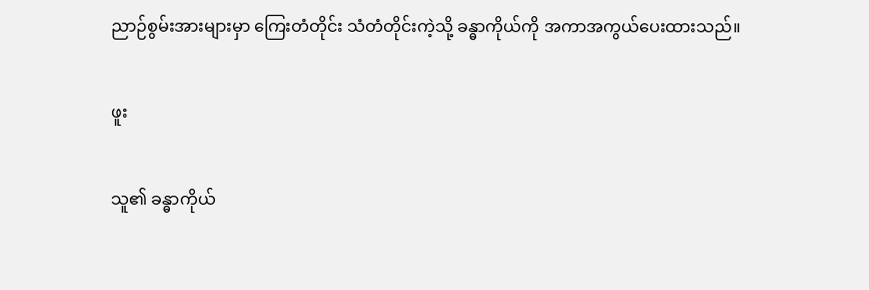ညာဉ်စွမ်းအားများမှာ ကြေးတံတိုင်း သံတံတိုင်းကဲ့သို့ ခန္ဓာကိုယ်ကို အကာအကွယ်ပေးထားသည်။

ဖူး

သူ၏ ခန္ဓာကိုယ်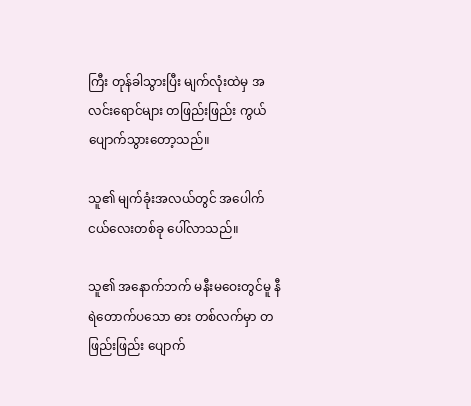ကြီး တုန်ခါသွားပြီး မျက်လုံးထဲမှ အလင်းရောင်များ တဖြည်းဖြည်း ကွယ်ပျောက်သွားတော့သည်။

သူ၏ မျက်ခုံးအလယ်တွင် အပေါက်ငယ်လေးတစ်ခု ပေါ်လာသည်။

သူ၏ အနောက်ဘက် မနီးမဝေးတွင်မူ နီရဲတောက်ပသော ဓား တစ်လက်မှာ တဖြည်းဖြည်း ပျောက်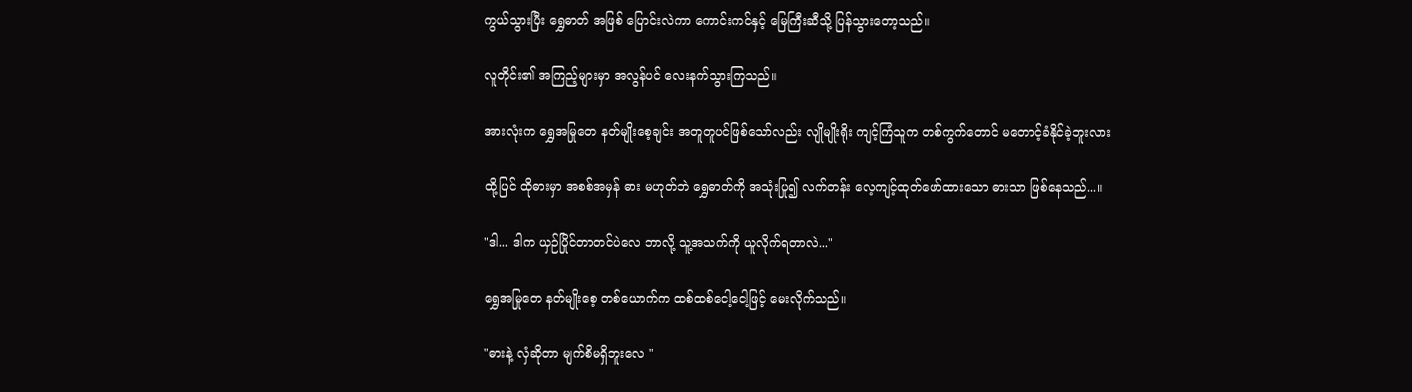ကွယ်သွားပြီး ရွှေဓာတ် အဖြစ် ပြောင်းလဲကာ ကောင်းကင်နှင့် မြေကြီးဆီသို့ ပြန်သွားတော့သည်။

လူတိုင်း၏ အကြည့်များမှာ အလွန်ပင် လေးနက်သွားကြသည်။

အားလုံးက ရွှေအမြုတေ နတ်မျိုးစေ့ချင်း အတူတူပင်ဖြစ်သော်လည်း လျိုမျိုးရိုး ကျင့်ကြံသူက တစ်ကွက်တောင် မတောင့်ခံနိုင်ခဲ့ဘူးလား

ထို့ပြင် ထိုဓားမှာ အစစ်အမှန် ဓား မဟုတ်ဘဲ ရွှေဓာတ်ကို အသုံးပြု၍ လက်တန်း လေ့ကျင့်ထုတ်ဖော်ထားသော ဓားသာ ဖြစ်နေသည်...။

"ဒါ... ဒါက ယှဉ်ပြိုင်တာတင်ပဲလေ ဘာလို့ သူ့အသက်ကို ယူလိုက်ရတာလဲ..."

ရွှေအမြုတေ နတ်မျိုးစေ့ တစ်ယောက်က ထစ်ထစ်ငေါ့ငေါ့ဖြင့် မေးလိုက်သည်။

"ဓားနဲ့ လှံဆိုတာ မျက်စိမရှိဘူးလေ "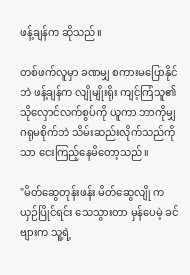ဖန့်ချန်က ဆိုသည်။

တစ်ဖက်လူမှာ ခဏမျှ စကားမပြောနိုင်ဘဲ ဖန့်ချန်က လျိုမျိုးရိုး ကျင့်ကြံသူ၏ သိုလှောင်လက်စွပ်ကို ယူကာ ဘာကိုမျှ ဂရုမစိုက်ဘဲ သိမ်းဆည်းလိုက်သည်ကိုသာ ငေးကြည့်နေမိတော့သည်။

"မိတ်ဆွေတုန်းဖန်း မိတ်ဆွေလျို က ယှဉ်ပြိုင်ရင်း သေသွားတာ မှန်ပေမဲ့ ခင်ဗျားက သူ့ရဲ့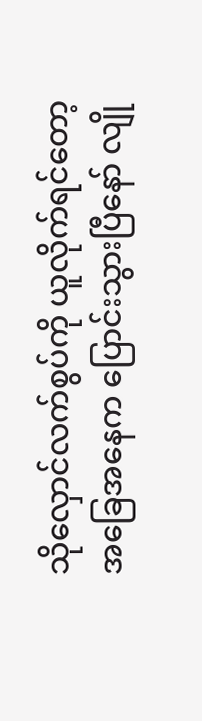သိုလှောင်လက်စွပ်ကို ယူလိုက်ရင်တော့ အခြေအနေက ပြောင်းသွားပြီနော် လျို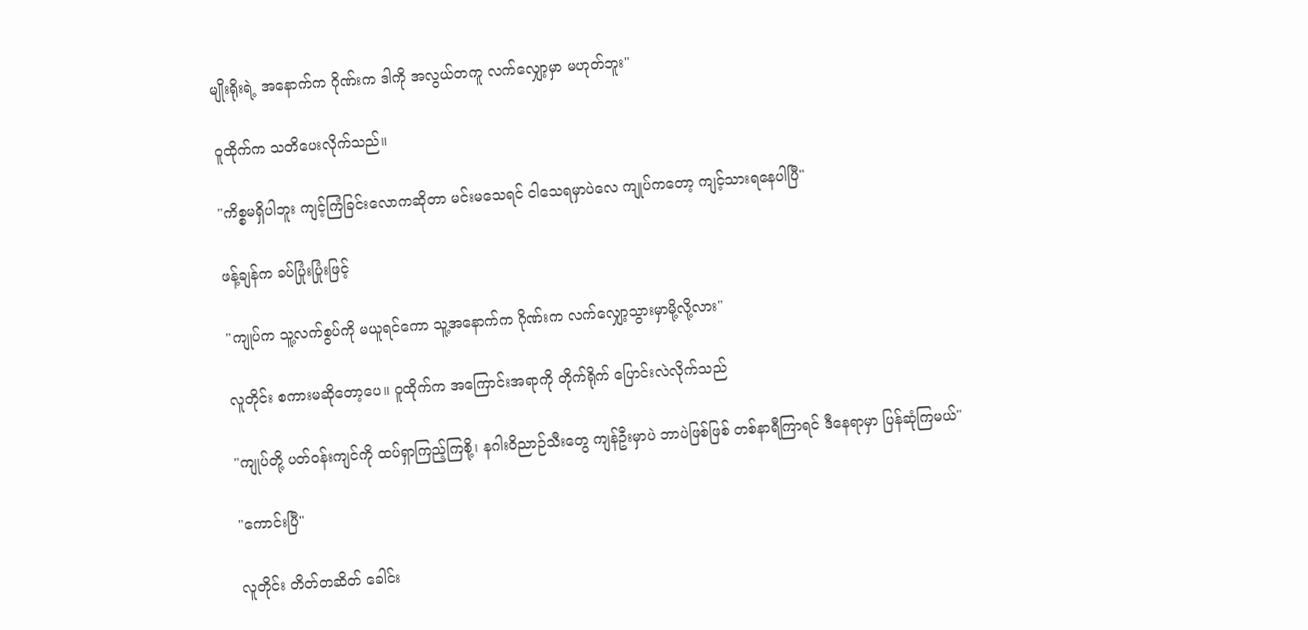မျိုးရိုးရဲ့ အနောက်က ဂိုဏ်းက ဒါကို အလွယ်တကူ လက်လျှော့မှာ မဟုတ်ဘူး"

ဝူထိုက်က သတိပေးလိုက်သည်။

"ကိစ္စမရှိပါဘူး ကျင့်ကြံခြင်းလောကဆိုတာ မင်းမသေရင် ငါသေရမှာပဲလေ ကျုပ်ကတော့ ကျင့်သားရနေပါပြီ"

ဖန့်ချန်က ခပ်ပြုံးပြုံးဖြင့်

"ကျုပ်က သူ့လက်စွပ်ကို မယူရင်ကော သူ့အနောက်က ဂိုဏ်းက လက်လျှော့သွားမှာမို့လို့လား"

လူတိုင်း စကားမဆိုတော့ပေ။ ဝူထိုက်က အကြောင်းအရာကို တိုက်ရိုက် ပြောင်းလဲလိုက်သည်

"ကျုပ်တို့ ပတ်ဝန်းကျင်ကို ထပ်ရှာကြည့်ကြစို့၊ နဂါးဝိညာဉ်သီးတွေ ကျန်ဦးမှာပဲ ဘာပဲဖြစ်ဖြစ် တစ်နာရီကြာရင် ဒီနေရာမှာ ပြန်ဆုံကြမယ်"

"ကောင်းပြီ"

လူတိုင်း တိတ်တဆိတ် ခေါင်း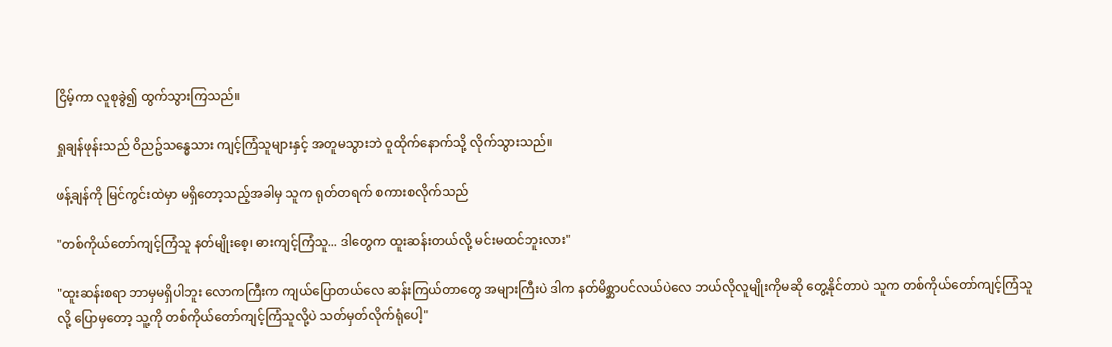ငြိမ့်ကာ လူစုခွဲ၍ ထွက်သွားကြသည်။

ရှုချန်ဖုန်းသည် ဝိညဥ်သန္ဓေသား ကျင့်ကြံသူများနှင့် အတူမသွားဘဲ ဝူထိုက်နောက်သို့ လိုက်သွားသည်။

ဖန့်ချန်ကို မြင်ကွင်းထဲမှာ မရှိတော့သည့်အခါမှ သူက ရုတ်တရက် စကားစလိုက်သည်

"တစ်ကိုယ်တော်ကျင့်ကြံသူ နတ်မျိုးစေ့၊ ဓားကျင့်ကြံသူ... ဒါတွေက ထူးဆန်းတယ်လို့ မင်းမထင်ဘူးလား"

"ထူးဆန်းစရာ ဘာမှမရှိပါဘူး လောကကြီးက ကျယ်ပြောတယ်လေ ဆန်းကြယ်တာတွေ အများကြီးပဲ ဒါက နတ်မိစ္ဆာပင်လယ်ပဲလေ ဘယ်လိုလူမျိုးကိုမဆို တွေ့နိုင်တာပဲ သူက တစ်ကိုယ်တော်ကျင့်ကြံသူလို့ ပြောမှတော့ သူ့ကို တစ်ကိုယ်တော်ကျင့်ကြံသူလို့ပဲ သတ်မှတ်လိုက်ရုံပေါ့"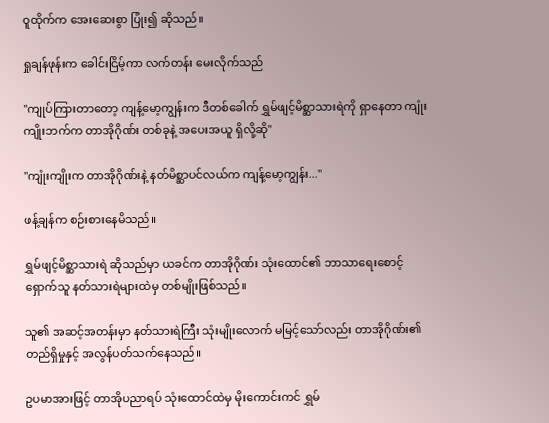ဝူထိုက်က အေးဆေးစွာ ပြုံး၍ ဆိုသည်။

ရှုချန်ဖုန်းက ခေါင်းငြိမ့်ကာ လက်တန်း မေးလိုက်သည်

"ကျုပ်ကြားတာတော့ ကျန့်မော့ကျွန်းက ဒီတစ်ခေါက် ရွှမ်ဖျင့်မိစ္ဆာသားရဲကို ရှာနေတာ ကျုံးကျိုးဘက်က တာအိုဂိုဏ်း တစ်ခုနဲ့ အပေးအယူ ရှိလို့ဆို"

"ကျုံးကျိုးက တာအိုဂိုဏ်းနဲ့ နတ်မိစ္ဆာပင်လယ်က ကျန့်မော့ကျွန်း..."

ဖန့်ချန်က စဉ်းစားနေမိသည်။

ရွှမ်ဖျင့်မိစ္ဆာသားရဲ ဆိုသည်မှာ ယခင်က တာအိုဂိုဏ်း သုံးထောင်၏ ဘာသာရေးစောင့်ရှောက်သူ နတ်သားရဲများထဲမှ တစ်မျိုးဖြစ်သည်။

သူ၏ အဆင့်အတန်းမှာ နတ်သားရဲကြီး သုံးမျိုးလောက် မမြင့်သော်လည်း တာအိုဂိုဏ်း၏ တည်ရှိမှုနှင့် အလွန်ပတ်သက်နေသည်။

ဥပမာအားဖြင့် တာအိုပညာရပ် သုံးထောင်ထဲမှ မိုးကောင်းကင် ရွှမ်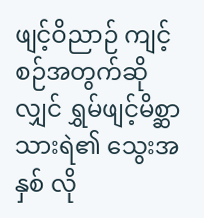ဖျင့်ဝိညာဉ် ကျင့်စဉ်အတွက်ဆိုလျှင် ရွှမ်ဖျင့်မိစ္ဆာသားရဲ၏ သွေးအနှစ် လို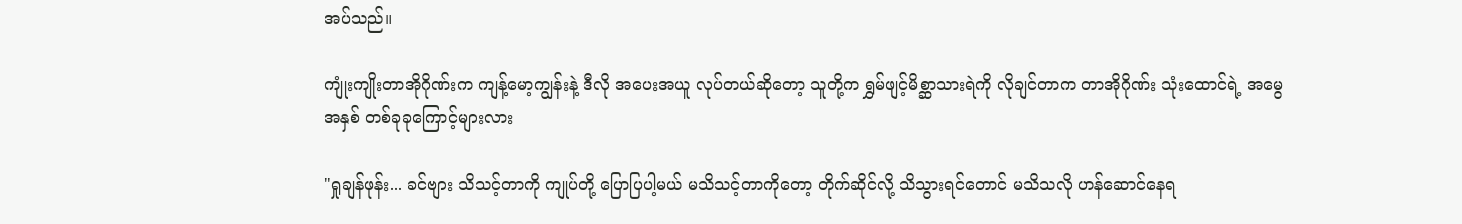အပ်သည်။

ကျုံးကျိုးတာအိုဂိုဏ်းက ကျန့်မော့ကျွန်းနဲ့ ဒီလို အပေးအယူ လုပ်တယ်ဆိုတော့ သူတို့က ရွှမ်ဖျင့်မိစ္ဆာသားရဲကို လိုချင်တာက တာအိုဂိုဏ်း သုံးထောင်ရဲ့ အမွေအနှစ် တစ်ခုခုကြောင့်များလား

"ရှုချန်ဖုန်း... ခင်ဗျား သိသင့်တာကို ကျုပ်တို့ ပြောပြပါ့မယ် မသိသင့်တာကိုတော့ တိုက်ဆိုင်လို့ သိသွားရင်တောင် မသိသလို ဟန်ဆောင်နေရ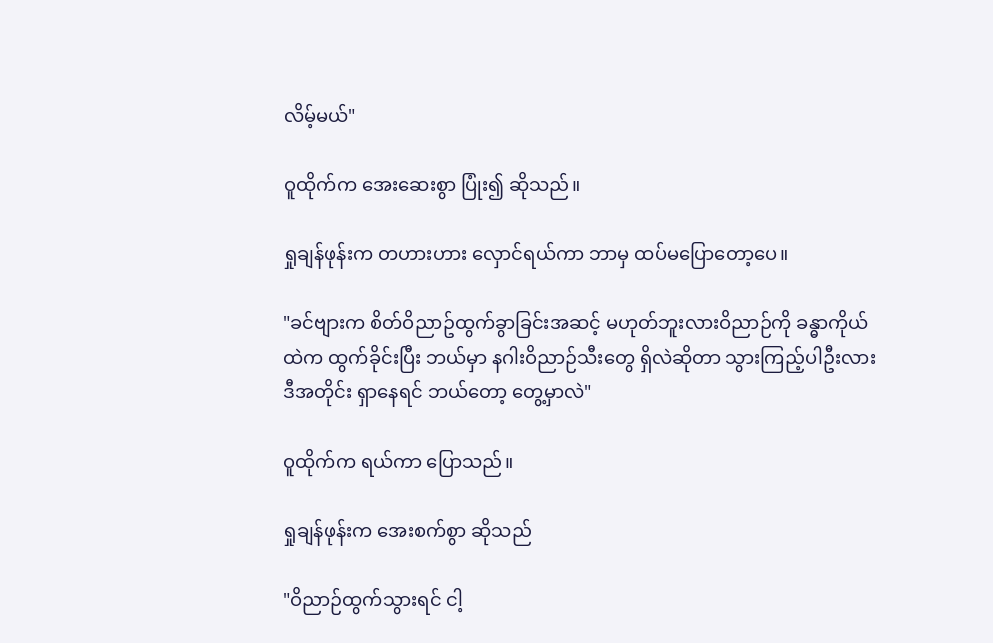လိမ့်မယ်"

ဝူထိုက်က အေးဆေးစွာ ပြုံး၍ ဆိုသည်။

ရှုချန်ဖုန်းက တဟားဟား လှောင်ရယ်ကာ ဘာမှ ထပ်မပြောတော့ပေ။

"ခင်ဗျားက စိတ်ဝိညာဥ်ထွက်ခွာခြင်းအဆင့် မဟုတ်ဘူးလားဝိညာဉ်ကို ခန္ဓာကိုယ်ထဲက ထွက်ခိုင်းပြီး ဘယ်မှာ နဂါးဝိညာဉ်သီးတွေ ရှိလဲဆိုတာ သွားကြည့်ပါဦးလား ဒီအတိုင်း ရှာနေရင် ဘယ်တော့ တွေ့မှာလဲ"

ဝူထိုက်က ရယ်ကာ ပြောသည်။

ရှုချန်ဖုန်းက အေးစက်စွာ ဆိုသည်

"ဝိညာဉ်ထွက်သွားရင် ငါ့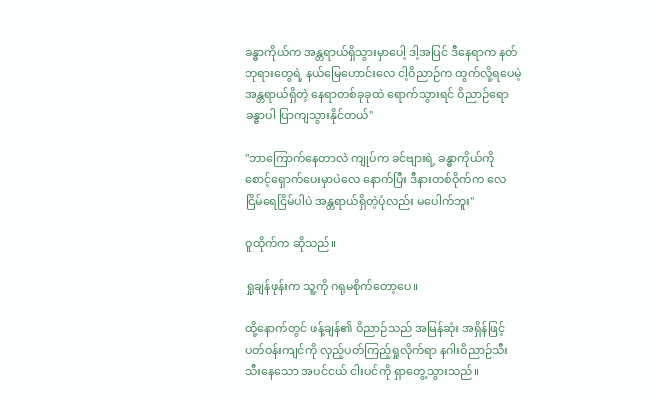ခန္ဓာကိုယ်က အန္တရာယ်ရှိသွားမှာပေါ့ ဒါ့အပြင် ဒီနေရာက နတ်ဘုရားတွေရဲ့ နယ်မြေဟောင်းလေ ငါ့ဝိညာဉ်က ထွက်လို့ရပေမဲ့ အန္တရာယ်ရှိတဲ့ နေရာတစ်ခုခုထဲ ရောက်သွားရင် ဝိညာဉ်ရော ခန္ဓာပါ ပြာကျသွားနိုင်တယ်"

"ဘာကြောက်နေတာလဲ ကျုပ်က ခင်ဗျားရဲ့ ခန္ဓာကိုယ်ကို စောင့်ရှောက်ပေးမှာပဲလေ နောက်ပြီး ဒီနားတစ်ဝိုက်က လေငြိမ်ရေငြိမ်ပါပဲ အန္တရာယ်ရှိတဲ့ပုံလည်း မပေါက်ဘူး"

ဝူထိုက်က ဆိုသည်။

ရှုချန်ဖုန်းက သူ့ကို ဂရုမစိုက်တော့ပေ။

ထို့နောက်တွင် ဖန့်ချန်၏ ဝိညာဉ်သည် အမြန်ဆုံး အရှိန်ဖြင့် ပတ်ဝန်းကျင်ကို လှည့်ပတ်ကြည့်ရှုလိုက်ရာ နဂါးဝိညာဉ်သီး သီးနေသော အပင်ငယ် ငါးပင်ကို ရှာတွေ့သွားသည်။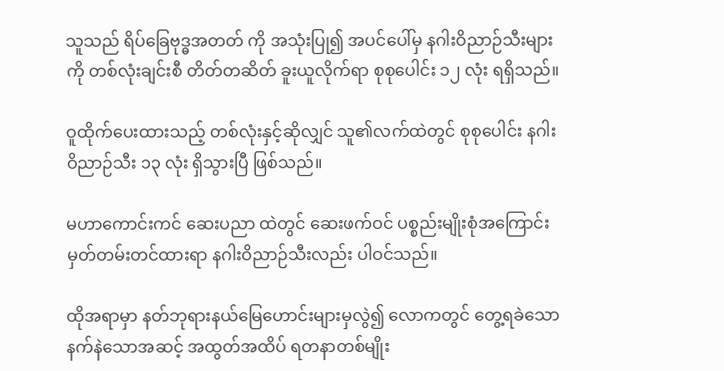သူသည် ရိပ်ခြေဗုဒ္ဓအတတ် ကို အသုံးပြု၍ အပင်ပေါ်မှ နဂါးဝိညာဉ်သီးများကို တစ်လုံးချင်းစီ တိတ်တဆိတ် ခူးယူလိုက်ရာ စုစုပေါင်း ၁၂ လုံး ရရှိသည်။

ဝူထိုက်ပေးထားသည့် တစ်လုံးနှင့်ဆိုလျှင် သူ၏လက်ထဲတွင် စုစုပေါင်း နဂါးဝိညာဉ်သီး ၁၃ လုံး ရှိသွားပြီ ဖြစ်သည်။

မဟာကောင်းကင် ဆေးပညာ ထဲတွင် ဆေးဖက်ဝင် ပစ္စည်းမျိုးစုံအကြောင်း မှတ်တမ်းတင်ထားရာ နဂါးဝိညာဉ်သီးလည်း ပါဝင်သည်။

ထိုအရာမှာ နတ်ဘုရားနယ်မြေဟောင်းများမှလွဲ၍ လောကတွင် တွေ့ရခဲသော နက်နဲသောအဆင့် အထွတ်အထိပ် ရတနာတစ်မျိုး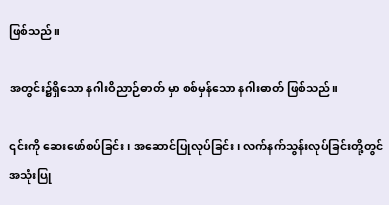ဖြစ်သည်။

အတွင်း၌ရှိသော နဂါးဝိညာဉ်ဓာတ် မှာ စစ်မှန်သော နဂါးဓာတ် ဖြစ်သည်။

၎င်းကို ဆေးဖော်စပ်ခြင်း၊ အဆောင်ပြုလုပ်ခြင်း၊ လက်နက်သွန်းလုပ်ခြင်းတို့တွင် အသုံးပြု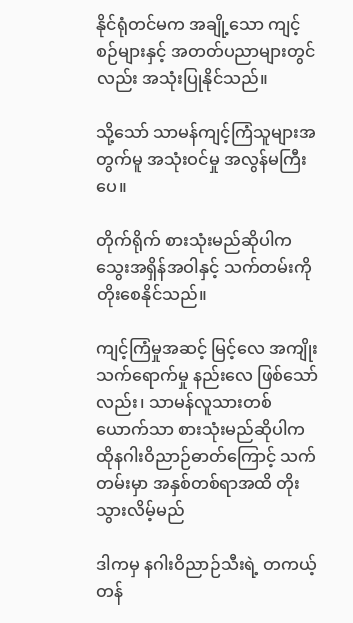နိုင်ရုံတင်မက အချို့သော ကျင့်စဉ်များနှင့် အတတ်ပညာများတွင်လည်း အသုံးပြုနိုင်သည်။

သို့သော် သာမန်ကျင့်ကြံသူများအတွက်မူ အသုံးဝင်မှု အလွန်မကြီးပေ။

တိုက်ရိုက် စားသုံးမည်ဆိုပါက သွေးအရှိန်အဝါနှင့် သက်တမ်းကို တိုးစေနိုင်သည်။

ကျင့်ကြံမှုအဆင့် မြင့်လေ အကျိုးသက်ရောက်မှု နည်းလေ ဖြစ်သော်လည်း၊ သာမန်လူသားတစ်ယောက်သာ စားသုံးမည်ဆိုပါက ထိုနဂါးဝိညာဉ်ဓာတ်ကြောင့် သက်တမ်းမှာ အနှစ်တစ်ရာအထိ တိုးသွားလိမ့်မည်

ဒါကမှ နဂါးဝိညာဉ်သီးရဲ့ တကယ့် တန်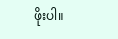ဖိုးပါ။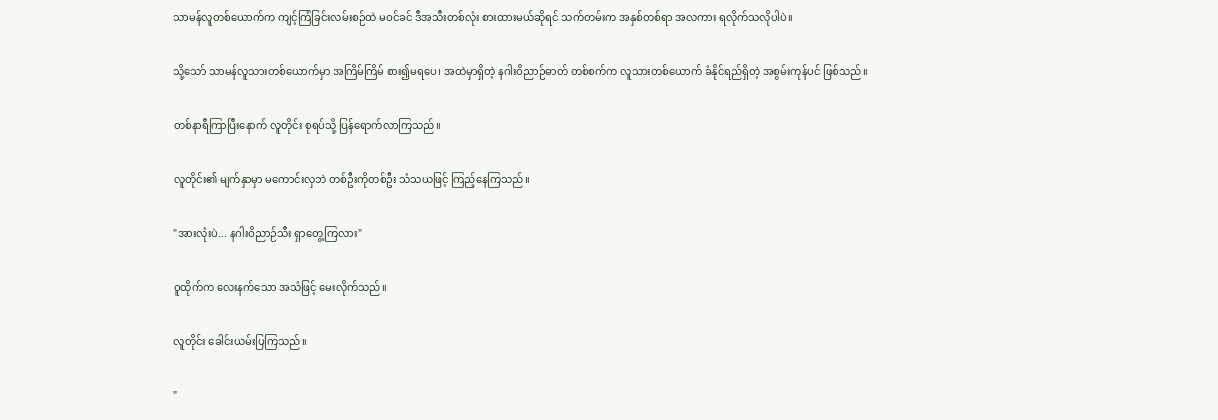သာမန်လူတစ်ယောက်က ကျင့်ကြံခြင်းလမ်းစဉ်ထဲ မဝင်ခင် ဒီအသီးတစ်လုံး စားထားမယ်ဆိုရင် သက်တမ်းက အနှစ်တစ်ရာ အလကား ရလိုက်သလိုပါပဲ။

သို့သော် သာမန်လူသားတစ်ယောက်မှာ အကြိမ်ကြိမ် စား၍မရပေ၊ အထဲမှာရှိတဲ့ နဂါးဝိညာဉ်ဓာတ် တစ်စက်က လူသားတစ်ယောက် ခံနိုင်ရည်ရှိတဲ့ အစွမ်းကုန်ပင် ဖြစ်သည်။

တစ်နာရီကြာပြီးနောက် လူတိုင်း စုရပ်သို့ ပြန်ရောက်လာကြသည်။

လူတိုင်း၏ မျက်နှာမှာ မကောင်းလှဘဲ တစ်ဦးကိုတစ်ဦး သံသယဖြင့် ကြည့်နေကြသည်။

"အားလုံးပဲ... နဂါးဝိညာဉ်သီး ရှာတွေ့ကြလား"

ဝူထိုက်က လေးနက်သော အသံဖြင့် မေးလိုက်သည်။

လူတိုင်း ခေါင်းယမ်းပြကြသည်။

"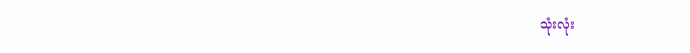သုံးလုံး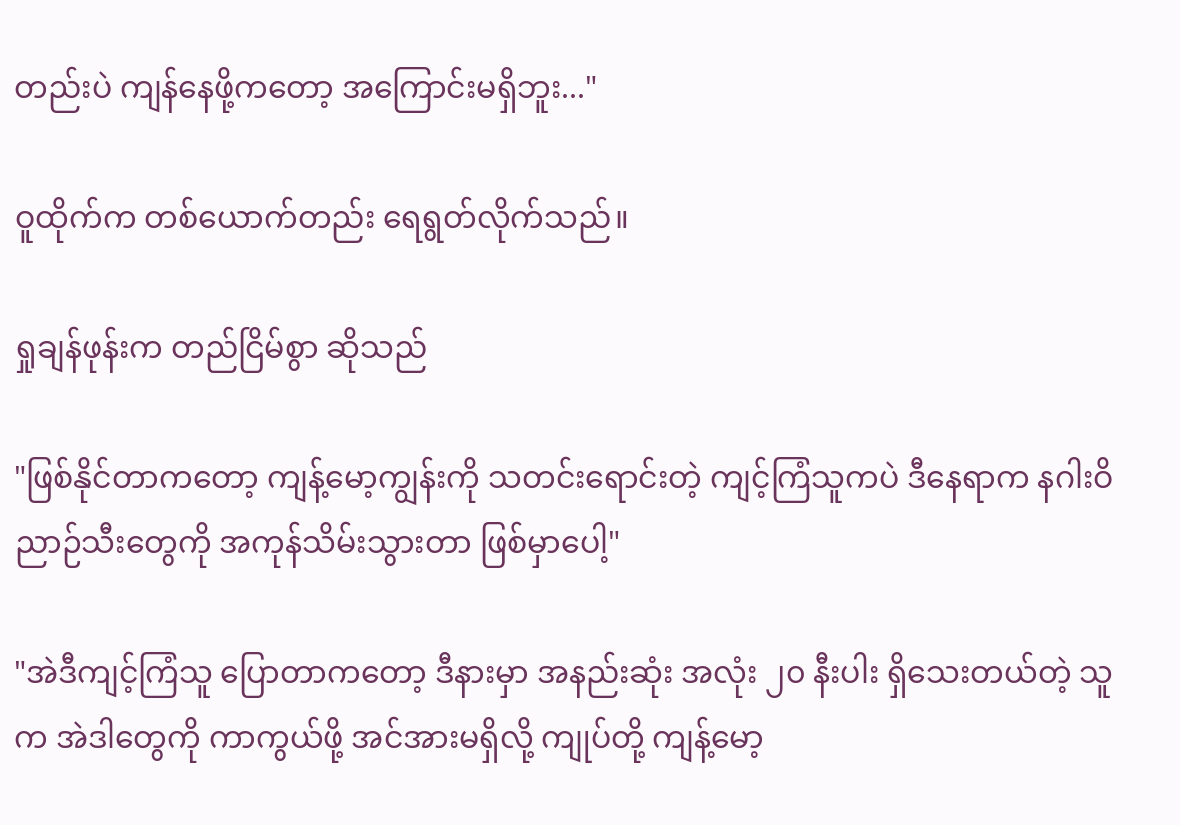တည်းပဲ ကျန်နေဖို့ကတော့ အကြောင်းမရှိဘူး..."

ဝူထိုက်က တစ်ယောက်တည်း ရေရွတ်လိုက်သည်။

ရှုချန်ဖုန်းက တည်ငြိမ်စွာ ဆိုသည်

"ဖြစ်နိုင်တာကတော့ ကျန့်မော့ကျွန်းကို သတင်းရောင်းတဲ့ ကျင့်ကြံသူကပဲ ဒီနေရာက နဂါးဝိညာဉ်သီးတွေကို အကုန်သိမ်းသွားတာ ဖြစ်မှာပေါ့"

"အဲဒီကျင့်ကြံသူ ပြောတာကတော့ ဒီနားမှာ အနည်းဆုံး အလုံး ၂၀ နီးပါး ရှိသေးတယ်တဲ့ သူက အဲဒါတွေကို ကာကွယ်ဖို့ အင်အားမရှိလို့ ကျုပ်တို့ ကျန့်မော့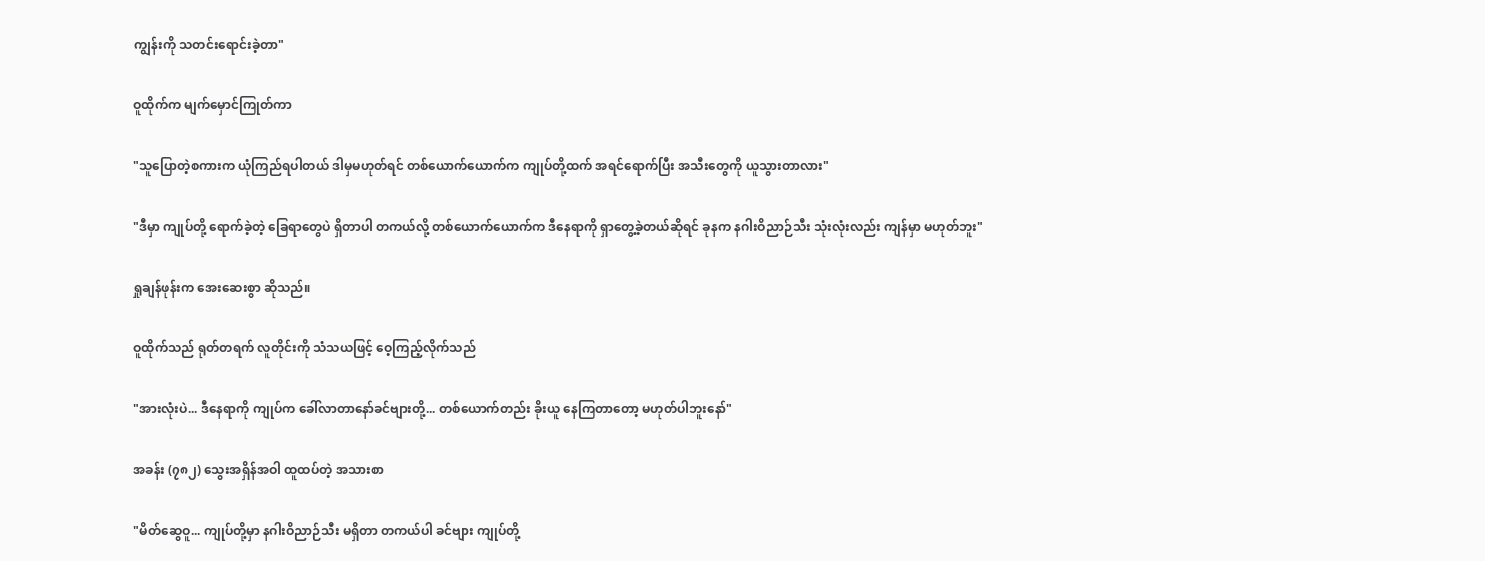ကျွန်းကို သတင်းရောင်းခဲ့တာ"

ဝူထိုက်က မျက်မှောင်ကြုတ်ကာ

"သူပြောတဲ့စကားက ယုံကြည်ရပါတယ် ဒါမှမဟုတ်ရင် တစ်ယောက်ယောက်က ကျုပ်တို့ထက် အရင်ရောက်ပြီး အသီးတွေကို ယူသွားတာလား"

"ဒီမှာ ကျုပ်တို့ ရောက်ခဲ့တဲ့ ခြေရာတွေပဲ ရှိတာပါ တကယ်လို့ တစ်ယောက်ယောက်က ဒီနေရာကို ရှာတွေ့ခဲ့တယ်ဆိုရင် ခုနက နဂါးဝိညာဉ်သီး သုံးလုံးလည်း ကျန်မှာ မဟုတ်ဘူး"

ရှုချန်ဖုန်းက အေးဆေးစွာ ဆိုသည်။

ဝူထိုက်သည် ရုတ်တရက် လူတိုင်းကို သံသယဖြင့် ဝေ့ကြည့်လိုက်သည်

"အားလုံးပဲ... ဒီနေရာကို ကျုပ်က ခေါ်လာတာနော်ခင်ဗျားတို့... တစ်ယောက်တည်း ခိုးယူ နေကြတာတော့ မဟုတ်ပါဘူးနော်"

အခန်း (၇၈၂) သွေးအရှိန်အဝါ ထူထပ်တဲ့ အသားစာ

"မိတ်ဆွေဝူ... ကျုပ်တို့မှာ နဂါးဝိညာဉ်သီး မရှိတာ တကယ်ပါ ခင်ဗျား ကျုပ်တို့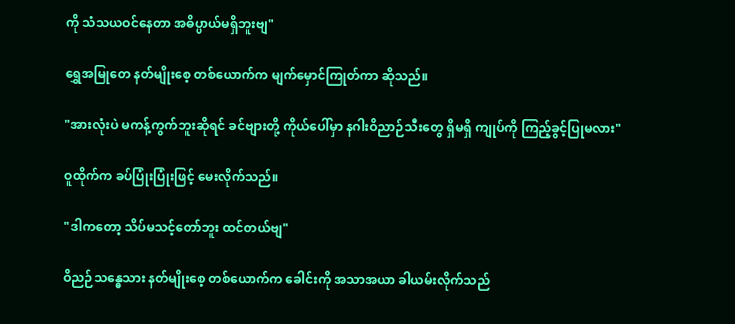ကို သံသယဝင်နေတာ အဓိပ္ပာယ်မရှိဘူးဗျ"

ရွှေအမြုတေ နတ်မျိုးစေ့ တစ်ယောက်က မျက်မှောင်ကြုတ်ကာ ဆိုသည်။

"အားလုံးပဲ မကန့်ကွက်ဘူးဆိုရင် ခင်ဗျားတို့ ကိုယ်ပေါ်မှာ နဂါးဝိညာဉ်သီးတွေ ရှိမရှိ ကျုပ်ကို ကြည့်ခွင့်ပြုမလား"

ဝူထိုက်က ခပ်ပြုံးပြုံးဖြင့် မေးလိုက်သည်။

"ဒါကတော့ သိပ်မသင့်တော်ဘူး ထင်တယ်ဗျ"

ဝိညဉ်သန္ဓေသား နတ်မျိုးစေ့ တစ်ယောက်က ခေါင်းကို အသာအယာ ခါယမ်းလိုက်သည်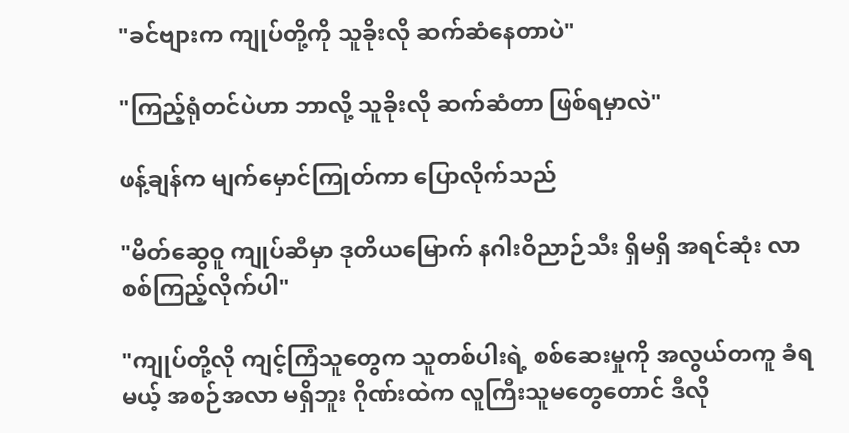"ခင်ဗျားက ကျုပ်တို့ကို သူခိုးလို ဆက်ဆံနေတာပဲ"

"ကြည့်ရုံတင်ပဲဟာ ဘာလို့ သူခိုးလို ဆက်ဆံတာ ဖြစ်ရမှာလဲ"

ဖန့်ချန်က မျက်မှောင်ကြုတ်ကာ ပြောလိုက်သည်

"မိတ်ဆွေဝူ ကျုပ်ဆီမှာ ဒုတိယမြောက် နဂါးဝိညာဉ်သီး ရှိမရှိ အရင်ဆုံး လာစစ်ကြည့်လိုက်ပါ"

"ကျုပ်တို့လို ကျင့်ကြံသူတွေက သူတစ်ပါးရဲ့ စစ်ဆေးမှုကို အလွယ်တကူ ခံရမယ့် အစဉ်အလာ မရှိဘူး ဂိုဏ်းထဲက လူကြီးသူမတွေတောင် ဒီလို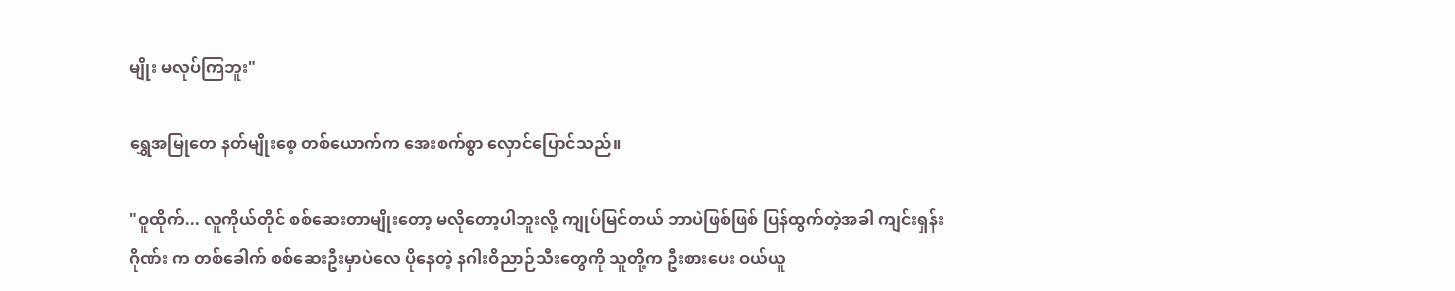မျိုး မလုပ်ကြဘူး"

ရွှေအမြုတေ နတ်မျိုးစေ့ တစ်ယောက်က အေးစက်စွာ လှောင်ပြောင်သည်။

"ဝူထိုက်... လူကိုယ်တိုင် စစ်ဆေးတာမျိုးတော့ မလိုတော့ပါဘူးလို့ ကျုပ်မြင်တယ် ဘာပဲဖြစ်ဖြစ် ပြန်ထွက်တဲ့အခါ ကျင်းရှန်းဂိုဏ်း က တစ်ခေါက် စစ်ဆေးဦးမှာပဲလေ ပိုနေတဲ့ နဂါးဝိညာဉ်သီးတွေကို သူတို့က ဦးစားပေး ဝယ်ယူ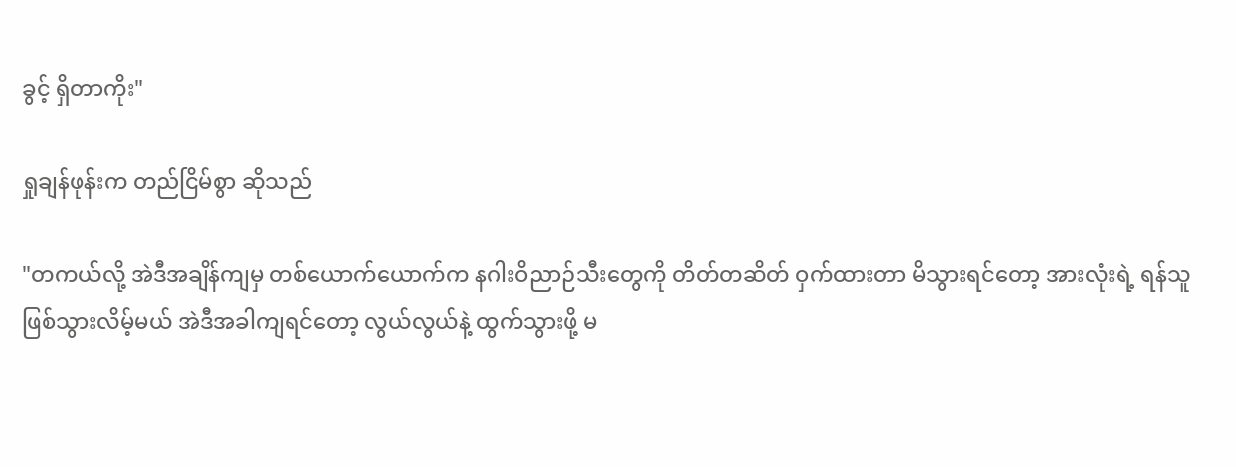ခွင့် ရှိတာကိုး"

ရှုချန်ဖုန်းက တည်ငြိမ်စွာ ဆိုသည်

"တကယ်လို့ အဲဒီအချိန်ကျမှ တစ်ယောက်ယောက်က နဂါးဝိညာဉ်သီးတွေကို တိတ်တဆိတ် ဝှက်ထားတာ မိသွားရင်တော့ အားလုံးရဲ့ ရန်သူဖြစ်သွားလိမ့်မယ် အဲဒီအခါကျရင်တော့ လွယ်လွယ်နဲ့ ထွက်သွားဖို့ မ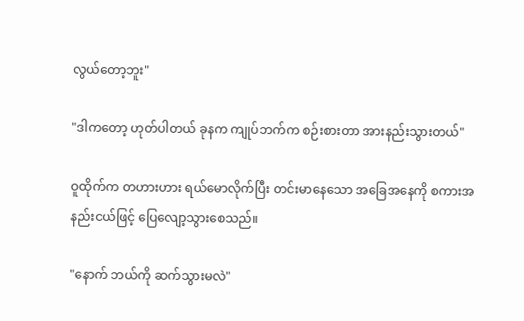လွယ်တော့ဘူး"

"ဒါကတော့ ဟုတ်ပါတယ် ခုနက ကျုပ်ဘက်က စဉ်းစားတာ အားနည်းသွားတယ်"

ဝူထိုက်က တဟားဟား ရယ်မောလိုက်ပြီး တင်းမာနေသော အခြေအနေကို စကားအနည်းငယ်ဖြင့် ပြေလျော့သွားစေသည်။

"နောက် ဘယ်ကို ဆက်သွားမလဲ"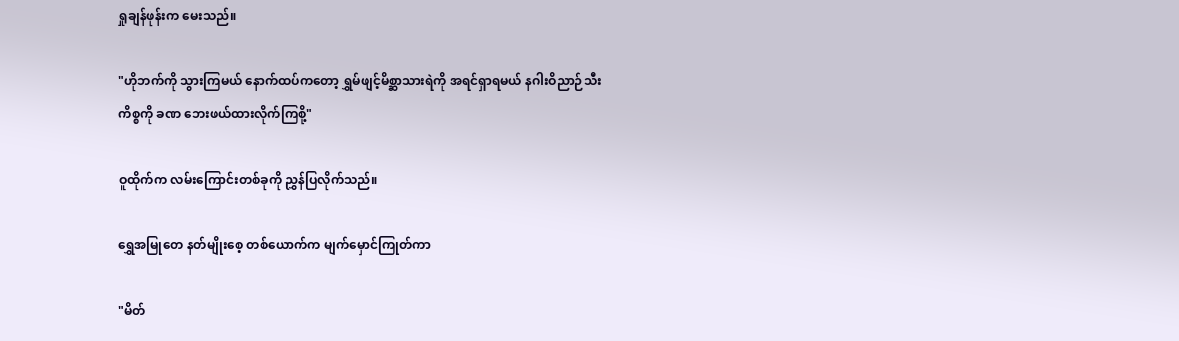ရှုချန်ဖုန်းက မေးသည်။

"ဟိုဘက်ကို သွားကြမယ် နောက်ထပ်ကတော့ ရွှမ်ဖျင့်မိစ္ဆာသားရဲကို အရင်ရှာရမယ် နဂါးဝိညာဉ်သီးကိစ္စကို ခဏ ဘေးဖယ်ထားလိုက်ကြစို့"

ဝူထိုက်က လမ်းကြောင်းတစ်ခုကို ညွှန်ပြလိုက်သည်။

ရွှေအမြုတေ နတ်မျိုးစေ့ တစ်ယောက်က မျက်မှောင်ကြုတ်ကာ

"မိတ်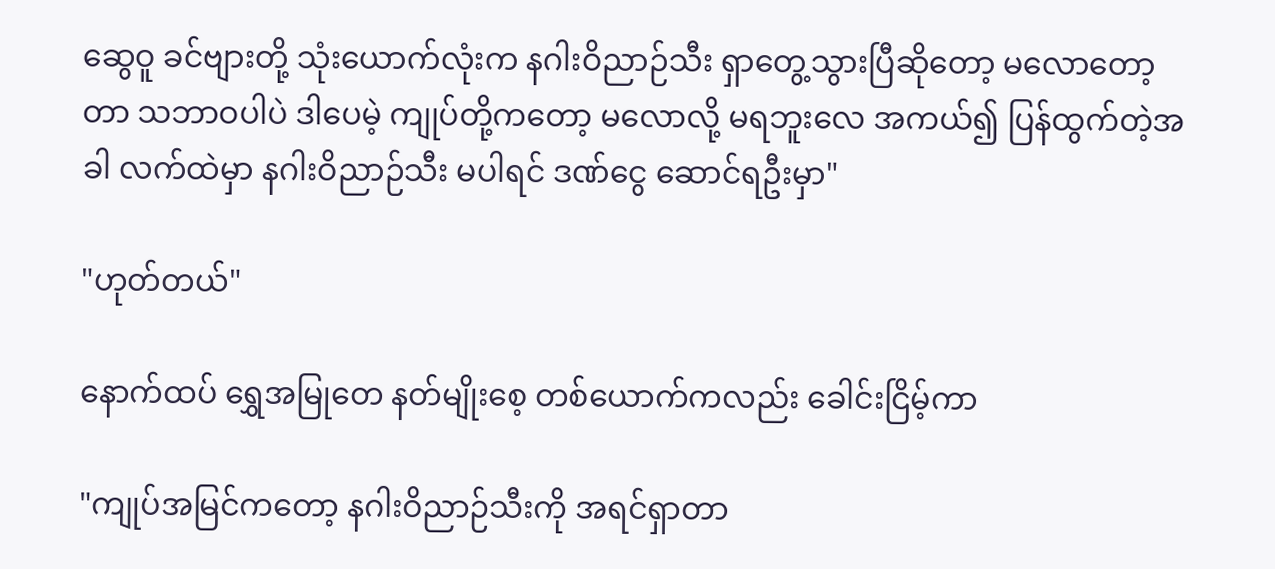ဆွေဝူ ခင်ဗျားတို့ သုံးယောက်လုံးက နဂါးဝိညာဉ်သီး ရှာတွေ့သွားပြီဆိုတော့ မလောတော့တာ သဘာဝပါပဲ ဒါပေမဲ့ ကျုပ်တို့ကတော့ မလောလို့ မရဘူးလေ အကယ်၍ ပြန်ထွက်တဲ့အခါ လက်ထဲမှာ နဂါးဝိညာဉ်သီး မပါရင် ဒဏ်ငွေ ဆောင်ရဦးမှာ"

"ဟုတ်တယ်"

နောက်ထပ် ရွှေအမြုတေ နတ်မျိုးစေ့ တစ်ယောက်ကလည်း ခေါင်းငြိမ့်ကာ

"ကျုပ်အမြင်ကတော့ နဂါးဝိညာဉ်သီးကို အရင်ရှာတာ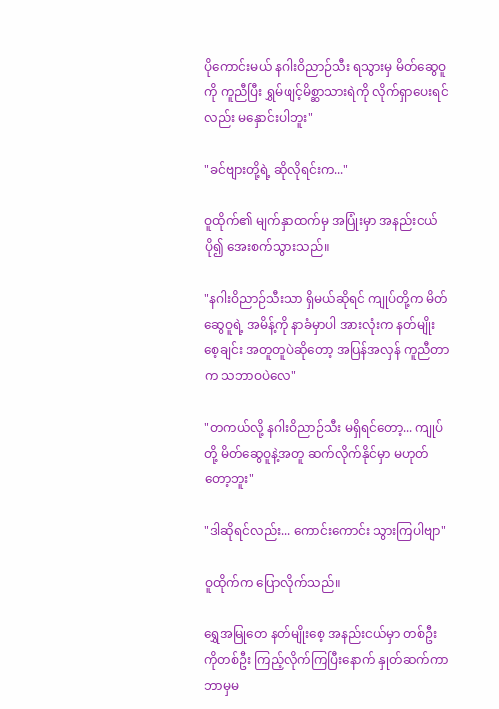ပိုကောင်းမယ် နဂါးဝိညာဉ်သီး ရသွားမှ မိတ်ဆွေဝူကို ကူညီပြီး ရွှမ်ဖျင့်မိစ္ဆာသားရဲကို လိုက်ရှာပေးရင်လည်း မနှောင်းပါဘူး"

"ခင်ဗျားတို့ရဲ့ ဆိုလိုရင်းက..."

ဝူထိုက်၏ မျက်နှာထက်မှ အပြုံးမှာ အနည်းငယ် ပို၍ အေးစက်သွားသည်။

"နဂါးဝိညာဉ်သီးသာ ရှိမယ်ဆိုရင် ကျုပ်တို့က မိတ်ဆွေဝူရဲ့ အမိန့်ကို နာခံမှာပါ အားလုံးက နတ်မျိုးစေ့ချင်း အတူတူပဲဆိုတော့ အပြန်အလှန် ကူညီတာက သဘာဝပဲလေ"

"တကယ်လို့ နဂါးဝိညာဉ်သီး မရှိရင်တော့... ကျုပ်တို့ မိတ်ဆွေဝူနဲ့အတူ ဆက်လိုက်နိုင်မှာ မဟုတ်တော့ဘူး"

"ဒါဆိုရင်လည်း... ကောင်းကောင်း သွားကြပါဗျာ"

ဝူထိုက်က ပြောလိုက်သည်။

ရွှေအမြုတေ နတ်မျိုးစေ့ အနည်းငယ်မှာ တစ်ဦးကိုတစ်ဦး ကြည့်လိုက်ကြပြီးနောက် နှုတ်ဆက်ကာ ဘာမှမ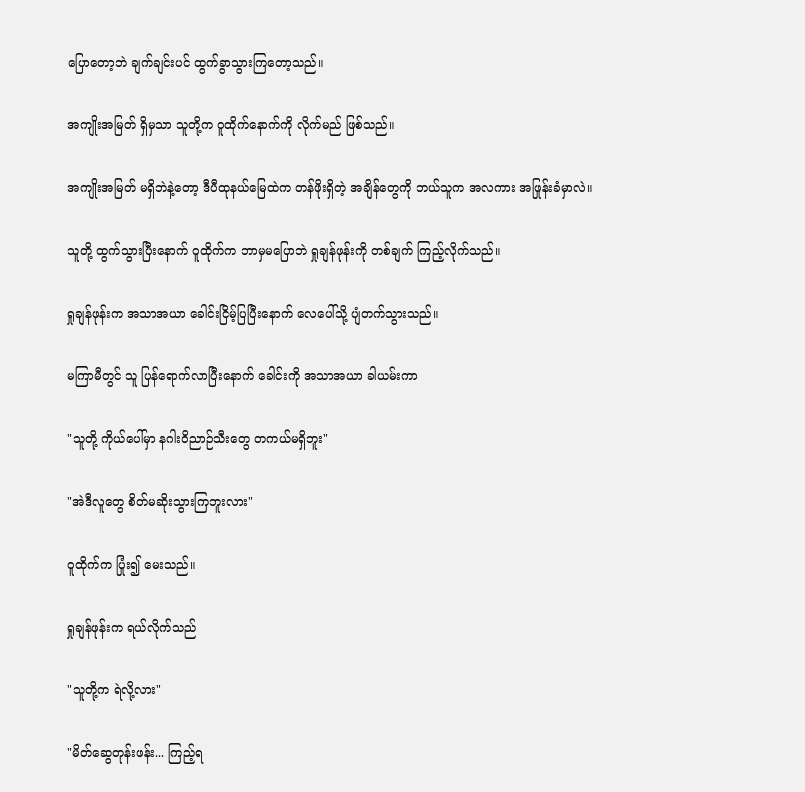ပြောတော့ဘဲ ချက်ချင်းပင် ထွက်ခွာသွားကြတော့သည်။

အကျိုးအမြတ် ရှိမှသာ သူတို့က ဝူထိုက်နောက်ကို လိုက်မည် ဖြစ်သည်။

အကျိုးအမြတ် မရှိဘဲနဲ့တော့ ဒီပီထုနယ်မြေထဲက တန်ဖိုးရှိတဲ့ အချိန်တွေကို ဘယ်သူက အလကား အဖြုန်းခံမှာလဲ။

သူတို့ ထွက်သွားပြီးနောက် ဝူထိုက်က ဘာမှမပြောဘဲ ရှုချန်ဖုန်းကို တစ်ချက် ကြည့်လိုက်သည်။

ရှုချန်ဖုန်းက အသာအယာ ခေါင်းငြိမ့်ပြပြီးနောက် လေပေါ်သို့ ပျံတက်သွားသည်။

မကြာမီတွင် သူ ပြန်ရောက်လာပြီးနောက် ခေါင်းကို အသာအယာ ခါယမ်းကာ

"သူတို့ ကိုယ်ပေါ်မှာ နဂါးဝိညာဉ်သီးတွေ တကယ်မရှိဘူး"

"အဲဒီလူတွေ စိတ်မဆိုးသွားကြဘူးလား"

ဝူထိုက်က ပြုံး၍ မေးသည်။

ရှုချန်ဖုန်းက ရယ်လိုက်သည်

"သူတို့က ရဲလို့လား"

"မိတ်ဆွေတုန်းဖန်း... ကြည့်ရ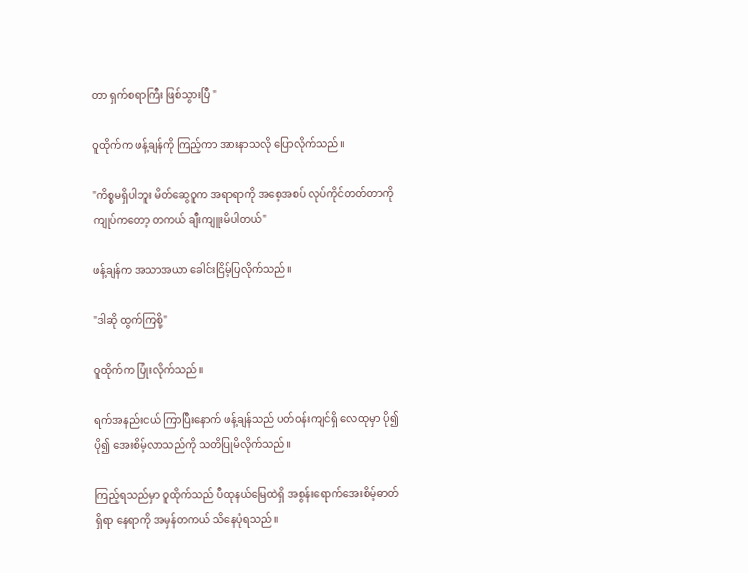တာ ရှက်စရာကြီး ဖြစ်သွားပြီ "

ဝူထိုက်က ဖန့်ချန်ကို ကြည့်ကာ အားနာသလို ပြောလိုက်သည်။

"ကိစ္စမရှိပါဘူး မိတ်ဆွေဝူက အရာရာကို အစေ့အစပ် လုပ်ကိုင်တတ်တာကို ကျုပ်ကတော့ တကယ် ချီးကျူးမိပါတယ်"

ဖန့်ချန်က အသာအယာ ခေါင်းငြိမ့်ပြလိုက်သည်။

"ဒါဆို ထွက်ကြစို့"

ဝူထိုက်က ပြုံးလိုက်သည်။

ရက်အနည်းငယ် ကြာပြီးနောက် ဖန့်ချန်သည် ပတ်ဝန်းကျင်ရှိ လေထုမှာ ပို၍ ပို၍ အေးစိမ့်လာသည်ကို သတိပြုမိလိုက်သည်။

ကြည့်ရသည်မှာ ဝူထိုက်သည် ပီထုနယ်မြေထဲရှိ အစွန်းရောက်အေးစိမ့်ဓာတ် ရှိရာ နေရာကို အမှန်တကယ် သိနေပုံရသည်။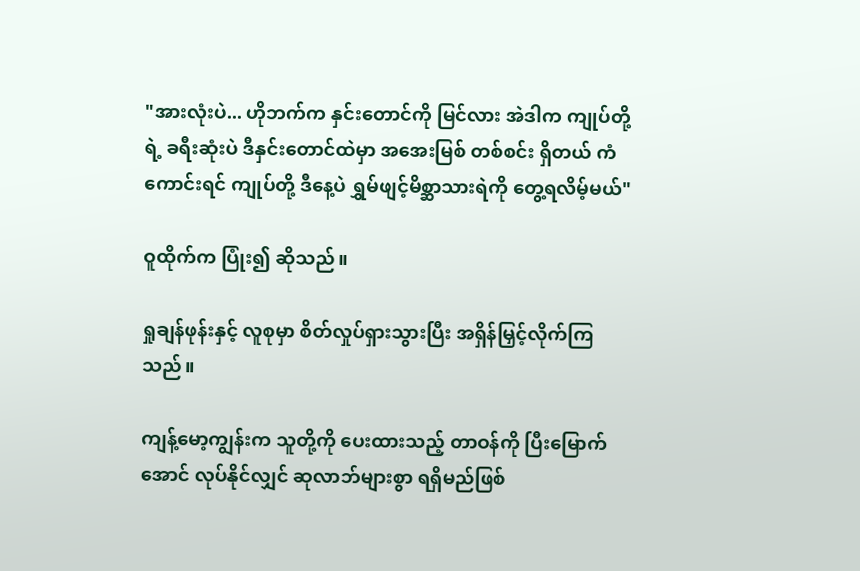"အားလုံးပဲ... ဟိုဘက်က နှင်းတောင်ကို မြင်လား အဲဒါက ကျုပ်တို့ရဲ့ ခရီးဆုံးပဲ ဒီနှင်းတောင်ထဲမှာ အအေးမြစ် တစ်စင်း ရှိတယ် ကံကောင်းရင် ကျုပ်တို့ ဒီနေ့ပဲ ရွှမ်ဖျင့်မိစ္ဆာသားရဲကို တွေ့ရလိမ့်မယ်"

ဝူထိုက်က ပြုံး၍ ဆိုသည်။

ရှုချန်ဖုန်းနှင့် လူစုမှာ စိတ်လှုပ်ရှားသွားပြီး အရှိန်မြှင့်လိုက်ကြသည်။

ကျန့်မော့ကျွန်းက သူတို့ကို ပေးထားသည့် တာဝန်ကို ပြီးမြောက်အောင် လုပ်နိုင်လျှင် ဆုလာဘ်များစွာ ရရှိမည်ဖြစ်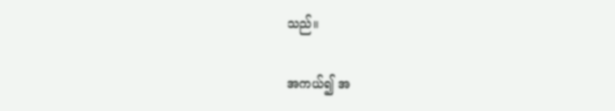သည်။

အကယ်၍ အ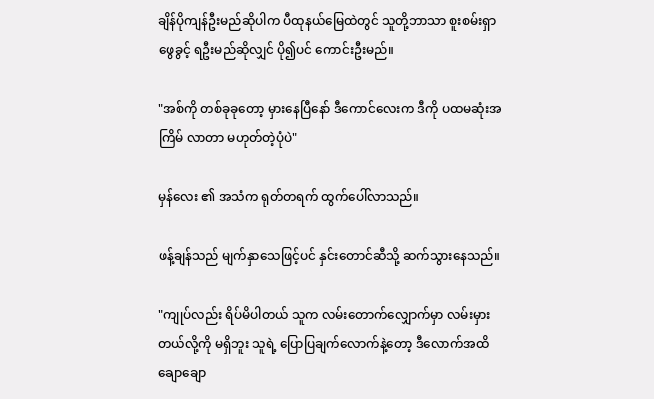ချိန်ပိုကျန်ဦးမည်ဆိုပါက ပီထုနယ်မြေထဲတွင် သူတို့ဘာသာ စူးစမ်းရှာဖွေခွင့် ရဦးမည်ဆိုလျှင် ပို၍ပင် ကောင်းဦးမည်။

"အစ်ကို တစ်ခုခုတော့ မှားနေပြီနော် ဒီကောင်လေးက ဒီကို ပထမဆုံးအကြိမ် လာတာ မဟုတ်တဲ့ပုံပဲ"

မှန်လေး ၏ အသံက ရုတ်တရက် ထွက်ပေါ်လာသည်။

ဖန့်ချန်သည် မျက်နှာသေဖြင့်ပင် နှင်းတောင်ဆီသို့ ဆက်သွားနေသည်။

"ကျုပ်လည်း ရိပ်မိပါတယ် သူက လမ်းတောက်လျှောက်မှာ လမ်းမှားတယ်လို့ကို မရှိဘူး သူရဲ့ ပြောပြချက်လောက်နဲ့တော့ ဒီလောက်အထိ ချောချော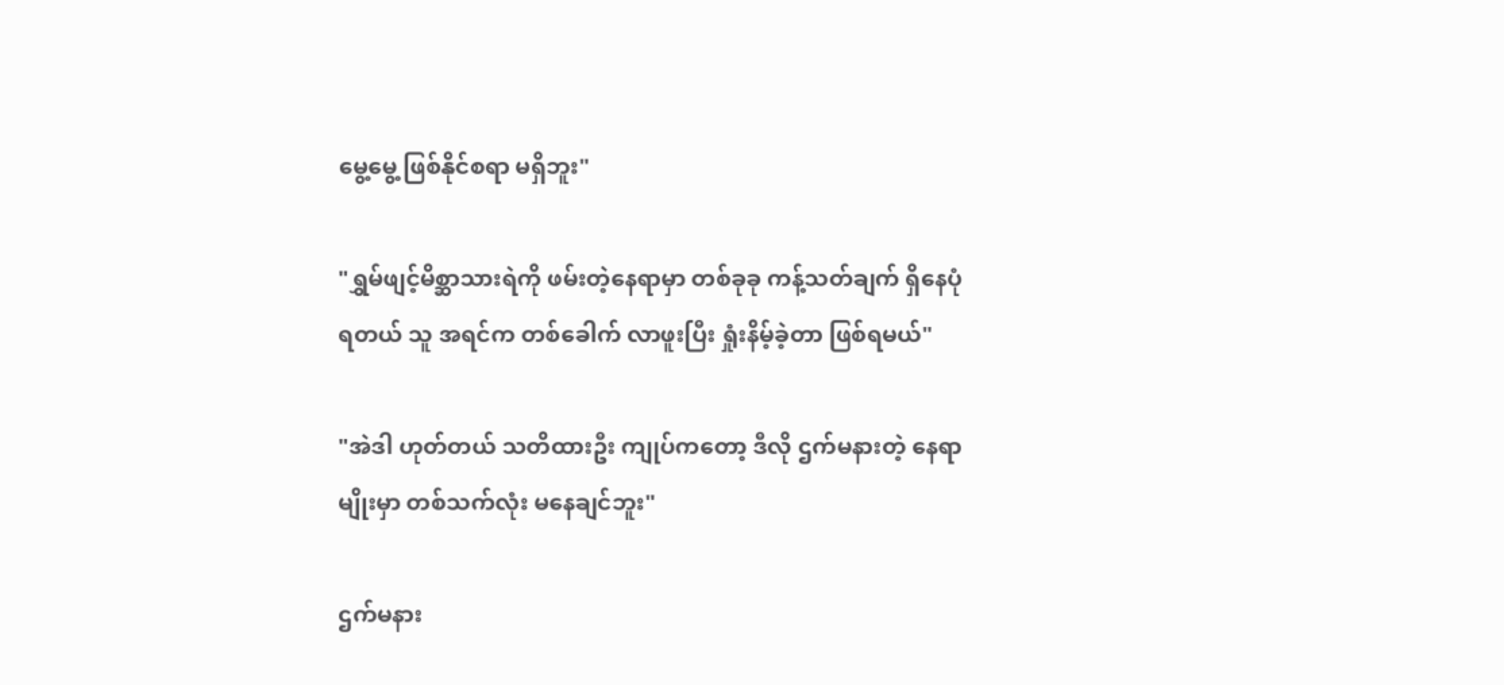မွေ့မွေ့ ဖြစ်နိုင်စရာ မရှိဘူး"

"ရွှမ်ဖျင့်မိစ္ဆာသားရဲကို ဖမ်းတဲ့နေရာမှာ တစ်ခုခု ကန့်သတ်ချက် ရှိနေပုံရတယ် သူ အရင်က တစ်ခေါက် လာဖူးပြီး ရှုံးနိမ့်ခဲ့တာ ဖြစ်ရမယ်"

"အဲဒါ ဟုတ်တယ် သတိထားဦး ကျုပ်ကတော့ ဒီလို ဌက်မနားတဲ့ နေရာမျိုးမှာ တစ်သက်လုံး မနေချင်ဘူး"

ဌက်မနား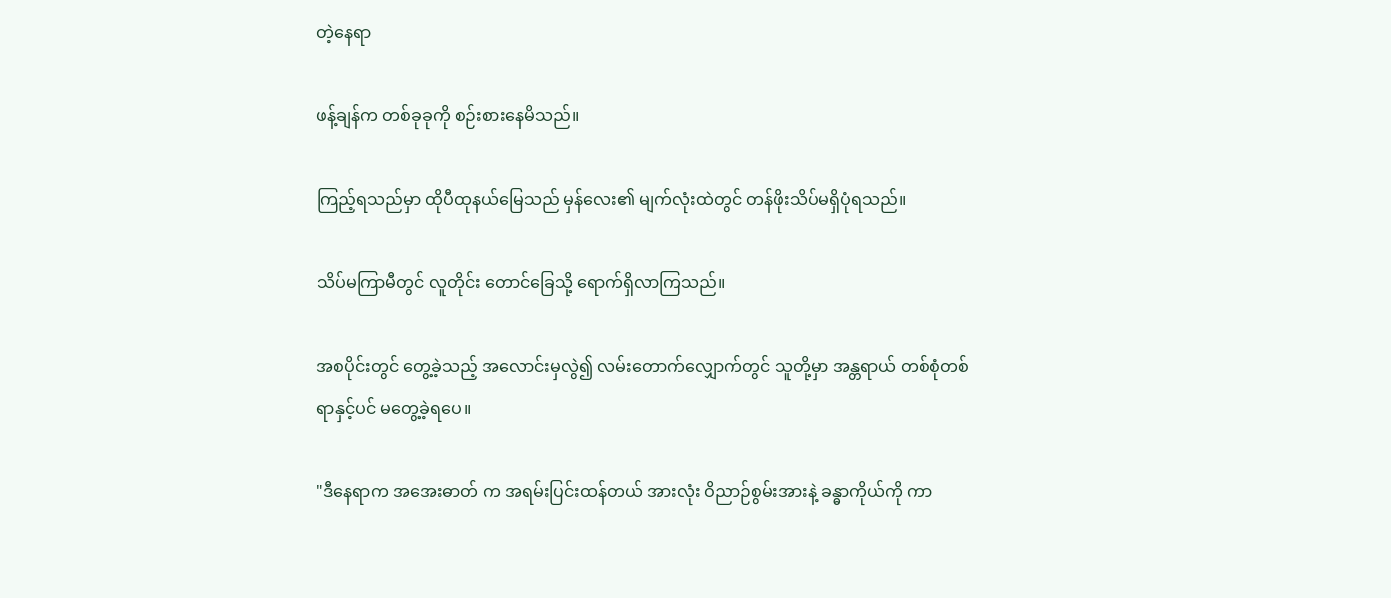တဲ့နေရာ

ဖန့်ချန်က တစ်ခုခုကို စဉ်းစားနေမိသည်။

ကြည့်ရသည်မှာ ထိုပီထုနယ်မြေသည် မှန်လေး၏ မျက်လုံးထဲတွင် တန်ဖိုးသိပ်မရှိပုံရသည်။

သိပ်မကြာမီတွင် လူတိုင်း တောင်ခြေသို့ ရောက်ရှိလာကြသည်။

အစပိုင်းတွင် တွေ့ခဲ့သည့် အလောင်းမှလွဲ၍ လမ်းတောက်လျှောက်တွင် သူတို့မှာ အန္တရာယ် တစ်စုံတစ်ရာနှင့်ပင် မတွေ့ခဲ့ရပေ။

"ဒီနေရာက အအေးဓာတ် က အရမ်းပြင်းထန်တယ် အားလုံး ဝိညာဉ်စွမ်းအားနဲ့ ခန္ဓာကိုယ်ကို ကာ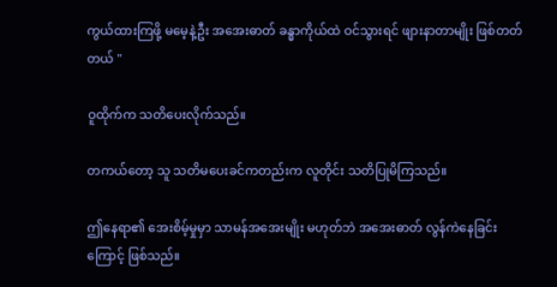ကွယ်ထားကြဖို့ မမေ့နဲ့ဦး အအေးဓာတ် ခန္ဓာကိုယ်ထဲ ဝင်သွားရင် ဖျားနာတာမျိုး ဖြစ်တတ်တယ် "

ဝူထိုက်က သတိပေးလိုက်သည်။

တကယ်တော့ သူ သတိမပေးခင်ကတည်းက လူတိုင်း သတိပြုမိကြသည်။

ဤနေရာ၏ အေးစိမ့်မှုမှာ သာမန်အအေးမျိုး မဟုတ်ဘဲ အအေးဓာတ် လွန်ကဲနေခြင်းကြောင့် ဖြစ်သည်။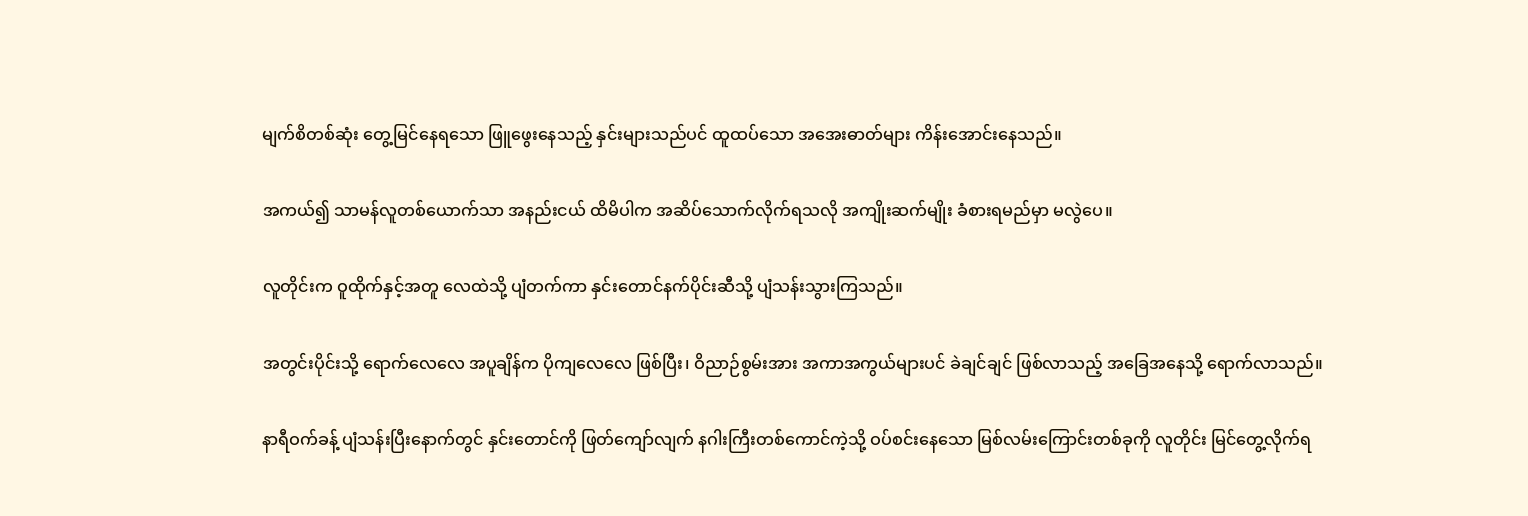မျက်စိတစ်ဆုံး တွေ့မြင်နေရသော ဖြူဖွေးနေသည့် နှင်းများသည်ပင် ထူထပ်သော အအေးဓာတ်များ ကိန်းအောင်းနေသည်။

အကယ်၍ သာမန်လူတစ်ယောက်သာ အနည်းငယ် ထိမိပါက အဆိပ်သောက်လိုက်ရသလို အကျိုးဆက်မျိုး ခံစားရမည်မှာ မလွဲပေ။

လူတိုင်းက ဝူထိုက်နှင့်အတူ လေထဲသို့ ပျံတက်ကာ နှင်းတောင်နက်ပိုင်းဆီသို့ ပျံသန်းသွားကြသည်။

အတွင်းပိုင်းသို့ ရောက်လေလေ အပူချိန်က ပိုကျလေလေ ဖြစ်ပြီး၊ ဝိညာဉ်စွမ်းအား အကာအကွယ်များပင် ခဲချင်ချင် ဖြစ်လာသည့် အခြေအနေသို့ ရောက်လာသည်။

နာရီဝက်ခန့် ပျံသန်းပြီးနောက်တွင် နှင်းတောင်ကို ဖြတ်ကျော်လျက် နဂါးကြီးတစ်ကောင်ကဲ့သို့ ဝပ်စင်းနေသော မြစ်လမ်းကြောင်းတစ်ခုကို လူတိုင်း မြင်တွေ့လိုက်ရ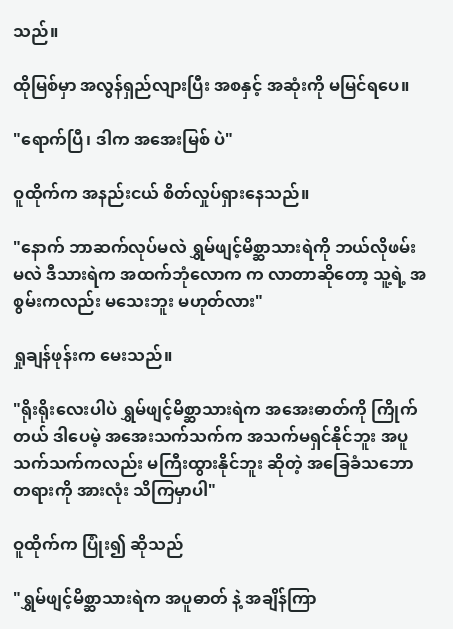သည်။

ထိုမြစ်မှာ အလွန်ရှည်လျားပြီး အစနှင့် အဆုံးကို မမြင်ရပေ။

"ရောက်ပြီ၊ ဒါက အအေးမြစ် ပဲ"

ဝူထိုက်က အနည်းငယ် စိတ်လှုပ်ရှားနေသည်။

"နောက် ဘာဆက်လုပ်မလဲ ရွှမ်ဖျင့်မိစ္ဆာသားရဲကို ဘယ်လိုဖမ်းမလဲ ဒီသားရဲက အထက်ဘုံလောက က လာတာဆိုတော့ သူ့ရဲ့ အစွမ်းကလည်း မသေးဘူး မဟုတ်လား"

ရှုချန်ဖုန်းက မေးသည်။

"ရိုးရိုးလေးပါပဲ ရွှမ်ဖျင့်မိစ္ဆာသားရဲက အအေးဓာတ်ကို ကြိုက်တယ် ဒါပေမဲ့ အအေးသက်သက်က အသက်မရှင်နိုင်ဘူး အပူသက်သက်ကလည်း မကြီးထွားနိုင်ဘူး ဆိုတဲ့ အခြေခံသဘောတရားကို အားလုံး သိကြမှာပါ"

ဝူထိုက်က ပြုံး၍ ဆိုသည်

"ရွှမ်ဖျင့်မိစ္ဆာသားရဲက အပူဓာတ် နဲ့ အချိန်ကြာ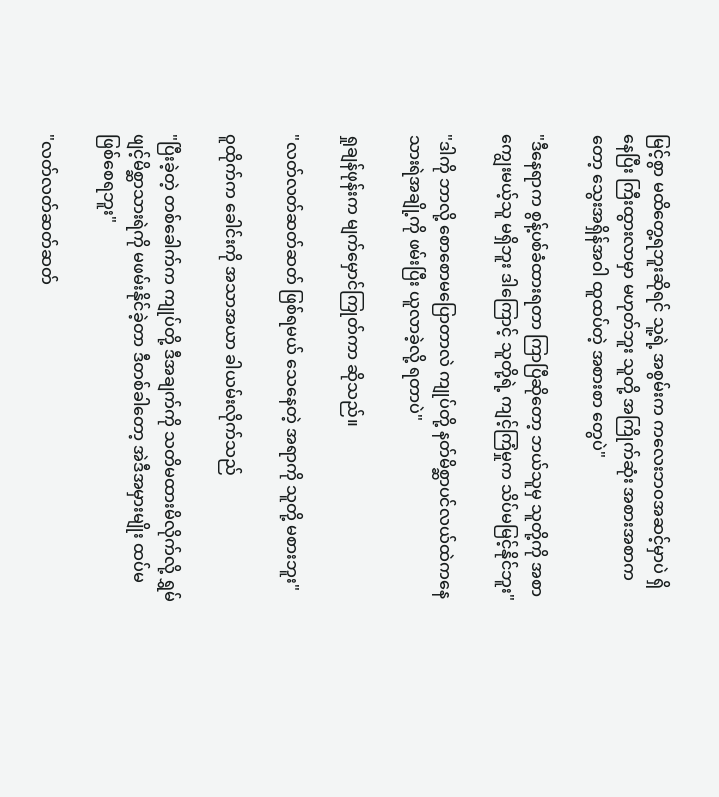မြင့်စွာ မထိတွေ့ရဘူးဆိုရင် သူ့ရဲ့ အစွမ်းက ကလေးဘဝအဆင့်မှာပဲ ရှိနေပြီး ကြီးထွားလာမှာ မဟုတ်ဘူး သူတို့ အကြိုက်ဆုံး အစားအစာကတော့ သွေးအရှိန်အဝါ ထူထပ်တဲ့ အစားစာ တွေပဲ"

"ဒီနေရာက စွန့်ပစ်ခံထားရတာ ကြာပြီဆိုတော့ ဘယ်သူမှ သူတို့ကို အစာကျွေးမယ့်သူ မရှိဘူး ဒါကြောင့် သူတို့ရဲ့ ကျင့်ကြံမှုက သိပ်မမြင့်နိုင်ဘူး"

"ဒါကို ဘာလို့ စောစောမပြောတာလဲ ကျုပ်တို့ နတ်မိစ္ဆာပင်လယ်ထဲကနေ သားရဲအချို့ကို ဖမ်းပြီး ယူလာခဲ့လို့ ရတာပဲ"

ရှုချန်ဖုန်းက မျက်မှောင်ကြုတ်ကာ ဆိုသည်။

"လတ်လတ်ဆတ်ဆတ် ဖြစ်ရမယ် သေနေတဲ့ အရာကို သူတို့ မစားဘူး"

ဝူထိုက်က ခေါင်းကို အသာအယာ ခါယမ်းလိုက်သည်

"ပြီးခဲ့တဲ့ တစ်ခေါက်က ကျုပ်တို့ ဒီအချက်ကို သတိမထားမိလိုက်လို့ ရွှမ်ဖျင့်မိစ္ဆာသားရဲကို မဖမ်းနိုင်ခဲ့တာ ဒီတစ်ခါတော့ အဲဒီအမှားမျိုး ထပ်မဖြစ်စေရဘူး"

"လတ်လတ်ဆတ်ဆတ်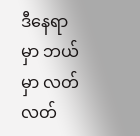ဒီနေရာမှာ ဘယ်မှာ လတ်လတ်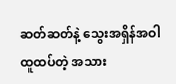ဆတ်ဆတ်နဲ့ သွေးအရှိန်အဝါ ထူထပ်တဲ့ အသား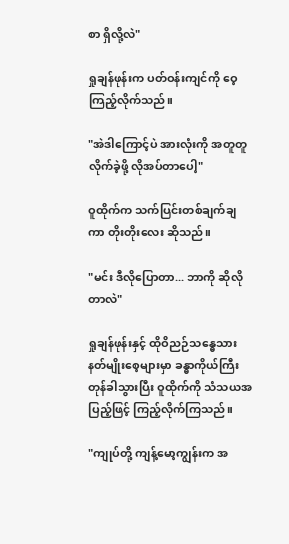စာ ရှိလို့လဲ"

ရှုချန်ဖုန်းက ပတ်ဝန်းကျင်ကို ဝေ့ကြည့်လိုက်သည်။

"အဲဒါကြောင့်ပဲ အားလုံးကို အတူတူ လိုက်ခဲ့ဖို့ လိုအပ်တာပေါ့"

ဝူထိုက်က သက်ပြင်းတစ်ချက်ချကာ တိုးတိုးလေး ဆိုသည်။

"မင်း ဒီလိုပြောတာ... ဘာကို ဆိုလိုတာလဲ"

ရှုချန်ဖုန်းနှင့် ထိုဝိညဉ်သန္ဓေသား နတ်မျိုးစေ့များမှာ ခန္ဓာကိုယ်ကြီး တုန်ခါသွားပြီး ဝူထိုက်ကို သံသယအပြည့်ဖြင့် ကြည့်လိုက်ကြသည်။

"ကျုပ်တို့ ကျန့်မော့ကျွန်းက အ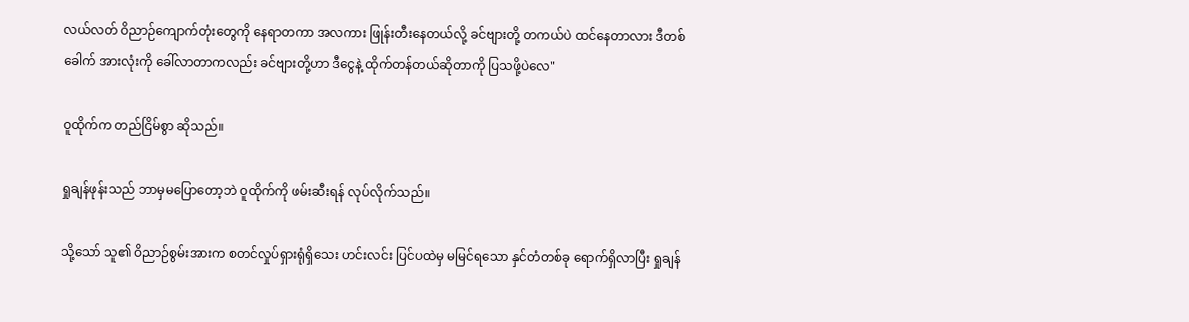လယ်လတ် ဝိညာဉ်ကျောက်တုံးတွေကို နေရာတကာ အလကား ဖြုန်းတီးနေတယ်လို့ ခင်ဗျားတို့ တကယ်ပဲ ထင်နေတာလား ဒီတစ်ခေါက် အားလုံးကို ခေါ်လာတာကလည်း ခင်ဗျားတို့ဟာ ဒီငွေနဲ့ ထိုက်တန်တယ်ဆိုတာကို ပြသဖို့ပဲလေ"

ဝူထိုက်က တည်ငြိမ်စွာ ဆိုသည်။

ရှုချန်ဖုန်းသည် ဘာမှမပြောတော့ဘဲ ဝူထိုက်ကို ဖမ်းဆီးရန် လုပ်လိုက်သည်။

သို့သော် သူ၏ ဝိညာဉ်စွမ်းအားက စတင်လှုပ်ရှားရုံရှိသေး ဟင်းလင်း ပြင်ပထဲမှ မမြင်ရသော နှင်တံတစ်ခု ရောက်ရှိလာပြီး ရှုချန်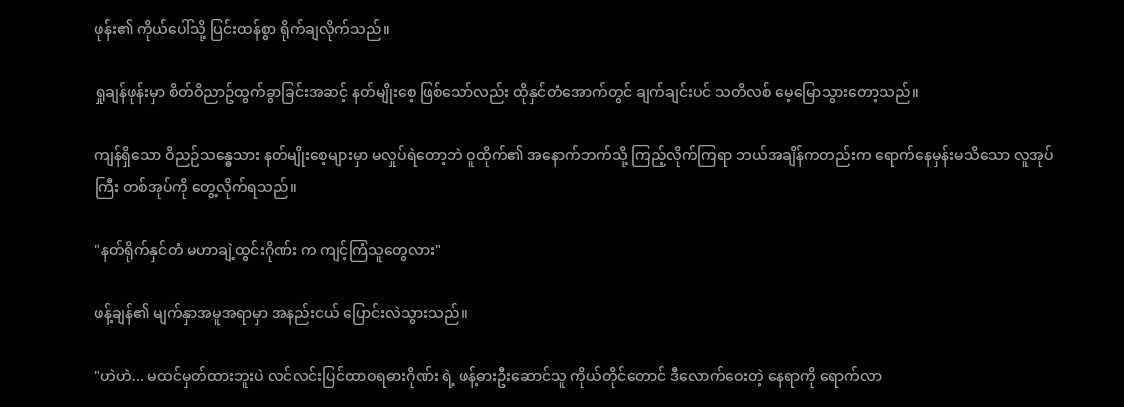ဖုန်း၏ ကိုယ်ပေါ်သို့ ပြင်းထန်စွာ ရိုက်ချလိုက်သည်။

ရှုချန်ဖုန်းမှာ စိတ်ဝိညာဥ်ထွက်ခွာခြင်းအဆင့် နတ်မျိုးစေ့ ဖြစ်သော်လည်း ထိုနှင်တံအောက်တွင် ချက်ချင်းပင် သတိလစ် မေ့မြောသွားတော့သည်။

ကျန်ရှိသော ဝိညဉ်သန္ဓေသား နတ်မျိုးစေ့များမှာ မလှုပ်ရဲတော့ဘဲ ဝူထိုက်၏ အနောက်ဘက်သို့ ကြည့်လိုက်ကြရာ ဘယ်အချိန်ကတည်းက ရောက်နေမှန်းမသိသော လူအုပ်ကြီး တစ်အုပ်ကို တွေ့လိုက်ရသည်။

"နတ်ရိုက်နှင်တံ မဟာချဲ့ထွင်းဂိုဏ်း က ကျင့်ကြံသူတွေလား"

ဖန့်ချန်၏ မျက်နှာအမူအရာမှာ အနည်းငယ် ပြောင်းလဲသွားသည်။

"ဟဲဟဲ... မထင်မှတ်ထားဘူးပဲ လင်လင်းပြင်ထာဝရဓားဂိုဏ်း ရဲ့ ဖန့်ဓားဦးဆောင်သူ ကိုယ်တိုင်တောင် ဒီလောက်ဝေးတဲ့ နေရာကို ရောက်လာ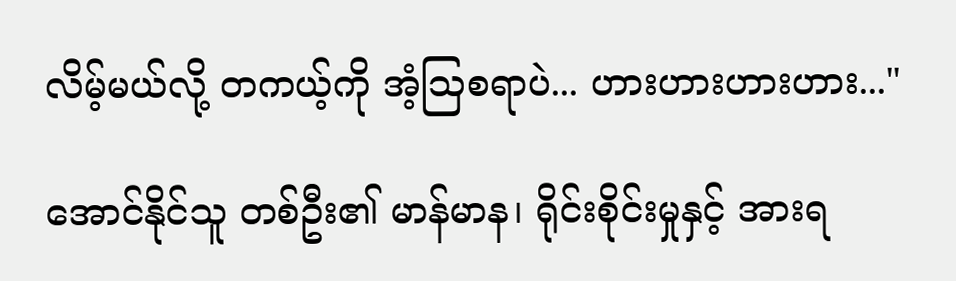လိမ့်မယ်လို့ တကယ့်ကို အံ့ဩစရာပဲ... ဟားဟားဟားဟား..."

အောင်နိုင်သူ တစ်ဦး၏ မာန်မာန၊ ရိုင်းစိုင်းမှုနှင့် အားရ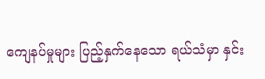ကျေနပ်မှုများ ပြည့်နှက်နေသော ရယ်သံမှာ နှင်း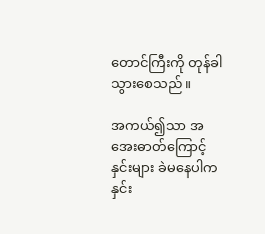တောင်ကြီးကို တုန်ခါသွားစေသည်။

အကယ်၍သာ အအေးဓာတ်ကြောင့် နှင်းများ ခဲမနေပါက နှင်း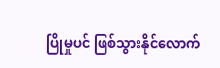ပြိုမှုပင် ဖြစ်သွားနိုင်လောက်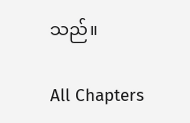သည်။

All Chapters